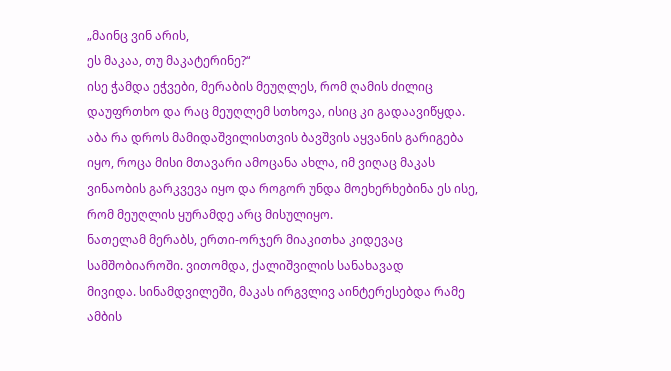„მაინც ვინ არის,
ეს მაკაა, თუ მაკატერინე?“
ისე ჭამდა ეჭვები, მერაბის მეუღლეს, რომ ღამის ძილიც დაუფრთხო და რაც მეუღლემ სთხოვა, ისიც კი გადაავიწყდა. აბა რა დროს მამიდაშვილისთვის ბავშვის აყვანის გარიგება იყო, როცა მისი მთავარი ამოცანა ახლა, იმ ვიღაც მაკას ვინაობის გარკვევა იყო და როგორ უნდა მოეხერხებინა ეს ისე, რომ მეუღლის ყურამდე არც მისულიყო.
ნათელამ მერაბს, ერთი-ორჯერ მიაკითხა კიდევაც სამშობიაროში. ვითომდა, ქალიშვილის სანახავად
მივიდა. სინამდვილეში, მაკას ირგვლივ აინტერესებდა რამე ამბის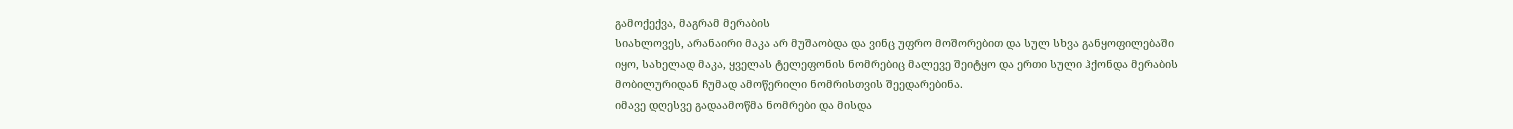გამოქექვა, მაგრამ მერაბის
სიახლოვეს, არანაირი მაკა არ მუშაობდა და ვინც უფრო მოშორებით და სულ სხვა განყოფილებაში
იყო, სახელად მაკა, ყველას ტელეფონის ნომრებიც მალევე შეიტყო და ერთი სული ჰქონდა მერაბის
მობილურიდან ჩუმად ამოწერილი ნომრისთვის შეედარებინა.
იმავე დღესვე გადაამოწმა ნომრები და მისდა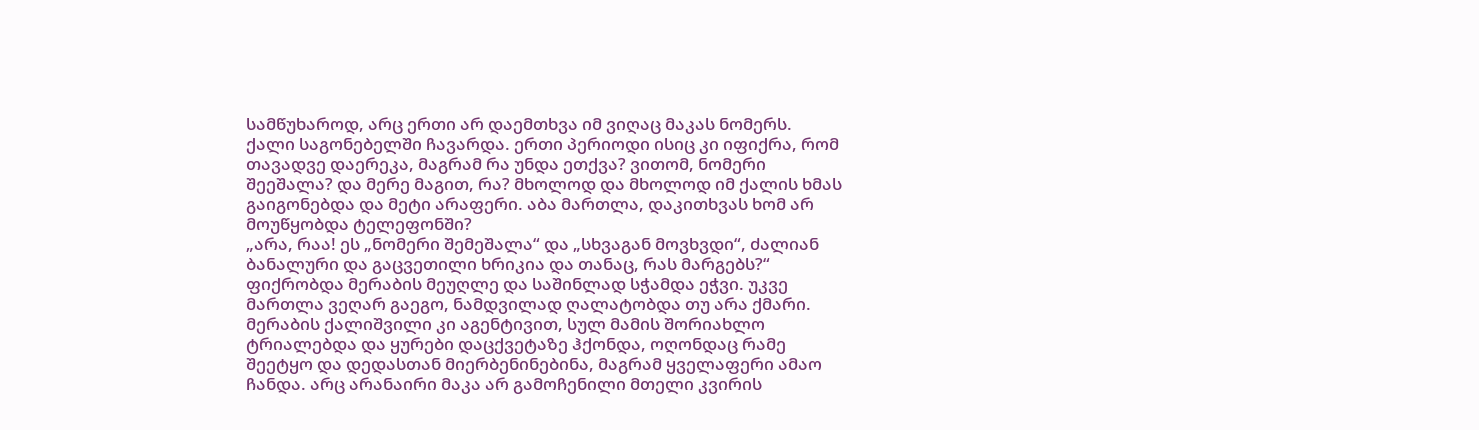სამწუხაროდ, არც ერთი არ დაემთხვა იმ ვიღაც მაკას ნომერს. ქალი საგონებელში ჩავარდა. ერთი პერიოდი ისიც კი იფიქრა, რომ თავადვე დაერეკა, მაგრამ რა უნდა ეთქვა? ვითომ, ნომერი შეეშალა? და მერე მაგით, რა? მხოლოდ და მხოლოდ იმ ქალის ხმას გაიგონებდა და მეტი არაფერი. აბა მართლა, დაკითხვას ხომ არ მოუწყობდა ტელეფონში?
„არა, რაა! ეს „ნომერი შემეშალა“ და „სხვაგან მოვხვდი“, ძალიან ბანალური და გაცვეთილი ხრიკია და თანაც, რას მარგებს?“
ფიქრობდა მერაბის მეუღლე და საშინლად სჭამდა ეჭვი. უკვე მართლა ვეღარ გაეგო, ნამდვილად ღალატობდა თუ არა ქმარი.
მერაბის ქალიშვილი კი აგენტივით, სულ მამის შორიახლო ტრიალებდა და ყურები დაცქვეტაზე ჰქონდა, ოღონდაც რამე შეეტყო და დედასთან მიერბენინებინა, მაგრამ ყველაფერი ამაო ჩანდა. არც არანაირი მაკა არ გამოჩენილი მთელი კვირის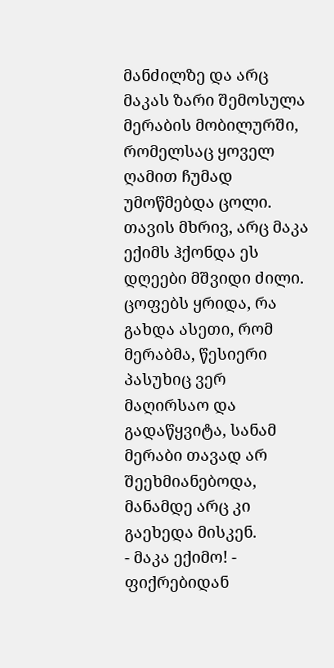მანძილზე და არც მაკას ზარი შემოსულა მერაბის მობილურში, რომელსაც ყოველ ღამით ჩუმად უმოწმებდა ცოლი.
თავის მხრივ, არც მაკა ექიმს ჰქონდა ეს დღეები მშვიდი ძილი. ცოფებს ყრიდა, რა გახდა ასეთი, რომ მერაბმა, წესიერი პასუხიც ვერ მაღირსაო და გადაწყვიტა, სანამ მერაბი თავად არ შეეხმიანებოდა, მანამდე არც კი გაეხედა მისკენ.
- მაკა ექიმო! - ფიქრებიდან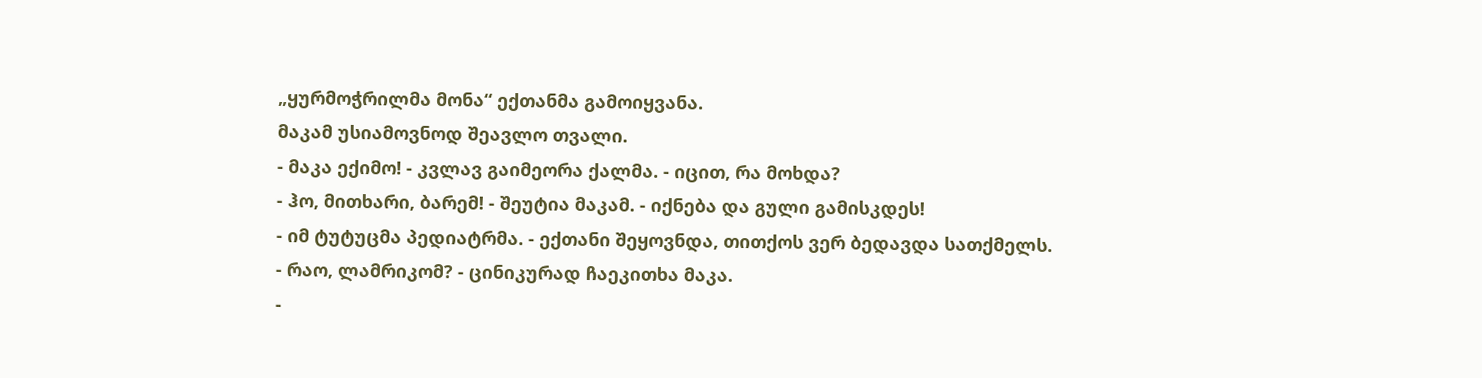„ყურმოჭრილმა მონა“ ექთანმა გამოიყვანა.
მაკამ უსიამოვნოდ შეავლო თვალი.
- მაკა ექიმო! - კვლავ გაიმეორა ქალმა. - იცით, რა მოხდა?
- ჰო, მითხარი, ბარემ! - შეუტია მაკამ. - იქნება და გული გამისკდეს!
- იმ ტუტუცმა პედიატრმა. - ექთანი შეყოვნდა, თითქოს ვერ ბედავდა სათქმელს.
- რაო, ლამრიკომ? - ცინიკურად ჩაეკითხა მაკა.
-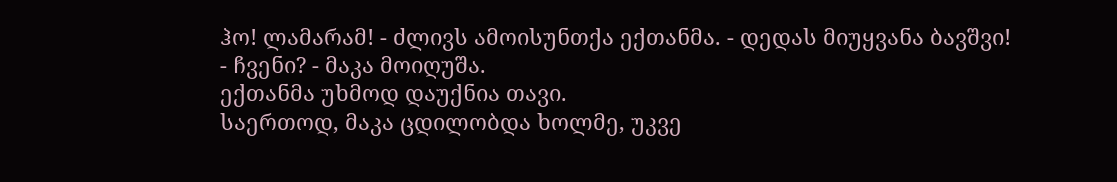ჰო! ლამარამ! - ძლივს ამოისუნთქა ექთანმა. - დედას მიუყვანა ბავშვი!
- ჩვენი? - მაკა მოიღუშა.
ექთანმა უხმოდ დაუქნია თავი.
საერთოდ, მაკა ცდილობდა ხოლმე, უკვე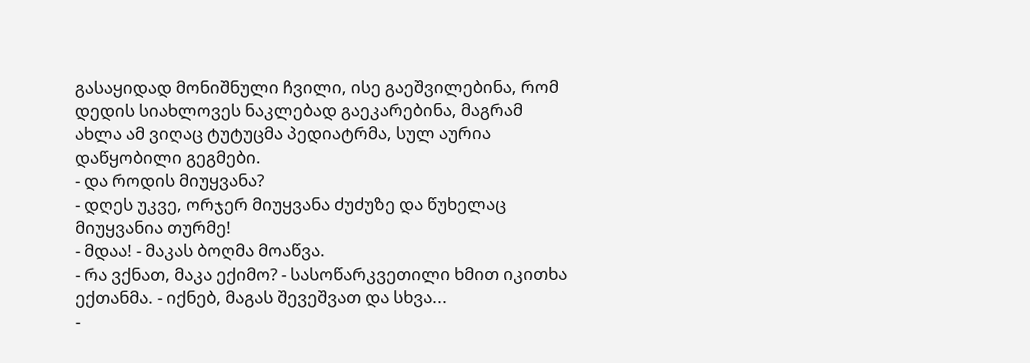გასაყიდად მონიშნული ჩვილი, ისე გაეშვილებინა, რომ დედის სიახლოვეს ნაკლებად გაეკარებინა, მაგრამ ახლა ამ ვიღაც ტუტუცმა პედიატრმა, სულ აურია დაწყობილი გეგმები.
- და როდის მიუყვანა?
- დღეს უკვე, ორჯერ მიუყვანა ძუძუზე და წუხელაც მიუყვანია თურმე!
- მდაა! - მაკას ბოღმა მოაწვა.
- რა ვქნათ, მაკა ექიმო? - სასოწარკვეთილი ხმით იკითხა ექთანმა. - იქნებ, მაგას შევეშვათ და სხვა...
-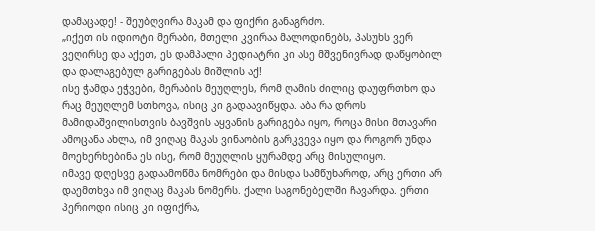დამაცადე! - შეუბღვირა მაკამ და ფიქრი განაგრძო.
„იქეთ ის იდიოტი მერაბი, მთელი კვირაა მალოდინებს, პასუხს ვერ ვეღირსე და აქეთ, ეს დამპალი პედიატრი კი ასე მშვენივრად დაწყობილ და დალაგებულ გარიგებას მიშლის აქ!
ისე ჭამდა ეჭვები, მერაბის მეუღლეს, რომ ღამის ძილიც დაუფრთხო და რაც მეუღლემ სთხოვა, ისიც კი გადაავიწყდა. აბა რა დროს მამიდაშვილისთვის ბავშვის აყვანის გარიგება იყო, როცა მისი მთავარი ამოცანა ახლა, იმ ვიღაც მაკას ვინაობის გარკვევა იყო და როგორ უნდა მოეხერხებინა ეს ისე, რომ მეუღლის ყურამდე არც მისულიყო.
იმავე დღესვე გადაამოწმა ნომრები და მისდა სამწუხაროდ, არც ერთი არ დაემთხვა იმ ვიღაც მაკას ნომერს. ქალი საგონებელში ჩავარდა. ერთი პერიოდი ისიც კი იფიქრა,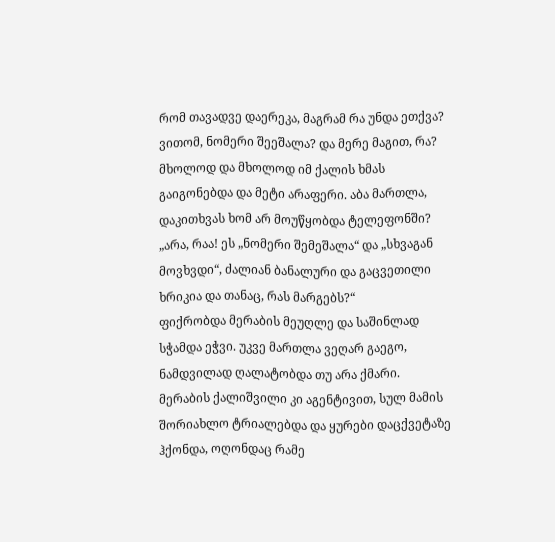რომ თავადვე დაერეკა, მაგრამ რა უნდა ეთქვა? ვითომ, ნომერი შეეშალა? და მერე მაგით, რა? მხოლოდ და მხოლოდ იმ ქალის ხმას გაიგონებდა და მეტი არაფერი. აბა მართლა, დაკითხვას ხომ არ მოუწყობდა ტელეფონში?
„არა, რაა! ეს „ნომერი შემეშალა“ და „სხვაგან მოვხვდი“, ძალიან ბანალური და გაცვეთილი ხრიკია და თანაც, რას მარგებს?“
ფიქრობდა მერაბის მეუღლე და საშინლად სჭამდა ეჭვი. უკვე მართლა ვეღარ გაეგო, ნამდვილად ღალატობდა თუ არა ქმარი.
მერაბის ქალიშვილი კი აგენტივით, სულ მამის შორიახლო ტრიალებდა და ყურები დაცქვეტაზე ჰქონდა, ოღონდაც რამე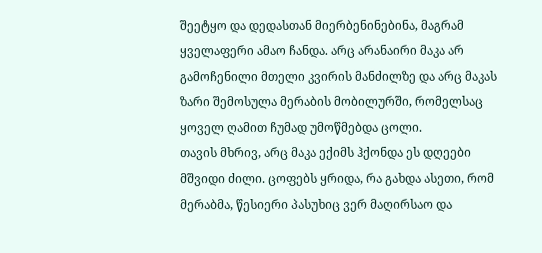შეეტყო და დედასთან მიერბენინებინა, მაგრამ ყველაფერი ამაო ჩანდა. არც არანაირი მაკა არ გამოჩენილი მთელი კვირის მანძილზე და არც მაკას ზარი შემოსულა მერაბის მობილურში, რომელსაც ყოველ ღამით ჩუმად უმოწმებდა ცოლი.
თავის მხრივ, არც მაკა ექიმს ჰქონდა ეს დღეები მშვიდი ძილი. ცოფებს ყრიდა, რა გახდა ასეთი, რომ მერაბმა, წესიერი პასუხიც ვერ მაღირსაო და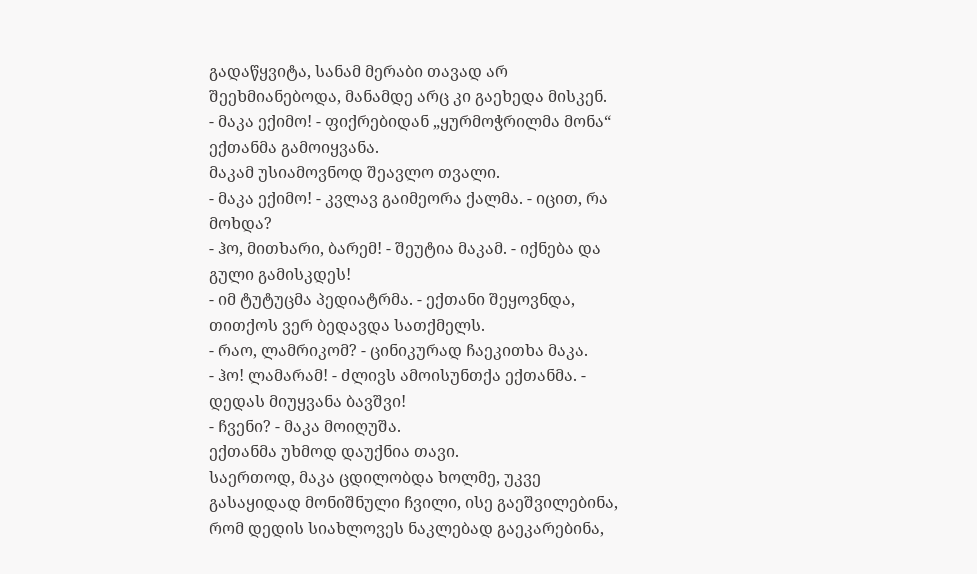გადაწყვიტა, სანამ მერაბი თავად არ შეეხმიანებოდა, მანამდე არც კი გაეხედა მისკენ.
- მაკა ექიმო! - ფიქრებიდან „ყურმოჭრილმა მონა“ ექთანმა გამოიყვანა.
მაკამ უსიამოვნოდ შეავლო თვალი.
- მაკა ექიმო! - კვლავ გაიმეორა ქალმა. - იცით, რა მოხდა?
- ჰო, მითხარი, ბარემ! - შეუტია მაკამ. - იქნება და გული გამისკდეს!
- იმ ტუტუცმა პედიატრმა. - ექთანი შეყოვნდა, თითქოს ვერ ბედავდა სათქმელს.
- რაო, ლამრიკომ? - ცინიკურად ჩაეკითხა მაკა.
- ჰო! ლამარამ! - ძლივს ამოისუნთქა ექთანმა. - დედას მიუყვანა ბავშვი!
- ჩვენი? - მაკა მოიღუშა.
ექთანმა უხმოდ დაუქნია თავი.
საერთოდ, მაკა ცდილობდა ხოლმე, უკვე გასაყიდად მონიშნული ჩვილი, ისე გაეშვილებინა, რომ დედის სიახლოვეს ნაკლებად გაეკარებინა,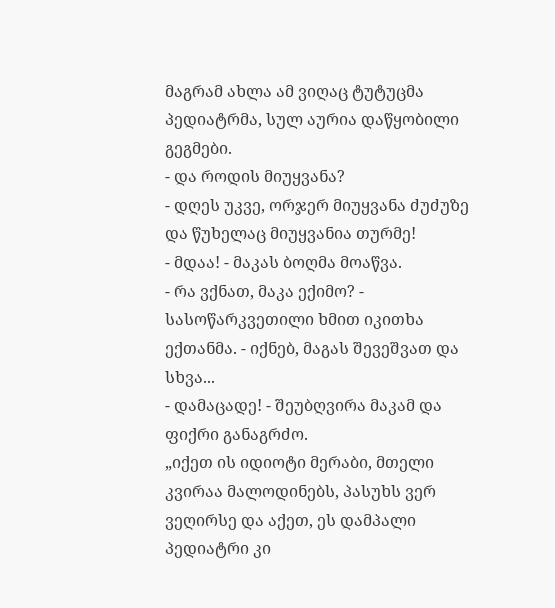მაგრამ ახლა ამ ვიღაც ტუტუცმა პედიატრმა, სულ აურია დაწყობილი გეგმები.
- და როდის მიუყვანა?
- დღეს უკვე, ორჯერ მიუყვანა ძუძუზე და წუხელაც მიუყვანია თურმე!
- მდაა! - მაკას ბოღმა მოაწვა.
- რა ვქნათ, მაკა ექიმო? - სასოწარკვეთილი ხმით იკითხა ექთანმა. - იქნებ, მაგას შევეშვათ და სხვა...
- დამაცადე! - შეუბღვირა მაკამ და ფიქრი განაგრძო.
„იქეთ ის იდიოტი მერაბი, მთელი კვირაა მალოდინებს, პასუხს ვერ ვეღირსე და აქეთ, ეს დამპალი პედიატრი კი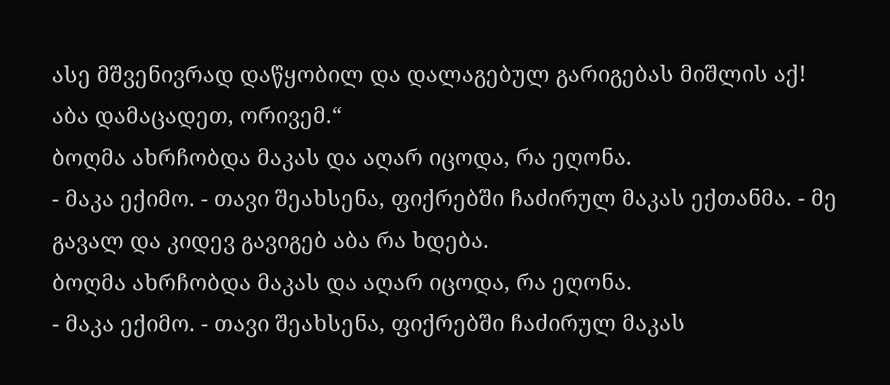ასე მშვენივრად დაწყობილ და დალაგებულ გარიგებას მიშლის აქ!
აბა დამაცადეთ, ორივემ.“
ბოღმა ახრჩობდა მაკას და აღარ იცოდა, რა ეღონა.
- მაკა ექიმო. - თავი შეახსენა, ფიქრებში ჩაძირულ მაკას ექთანმა. - მე გავალ და კიდევ გავიგებ აბა რა ხდება.
ბოღმა ახრჩობდა მაკას და აღარ იცოდა, რა ეღონა.
- მაკა ექიმო. - თავი შეახსენა, ფიქრებში ჩაძირულ მაკას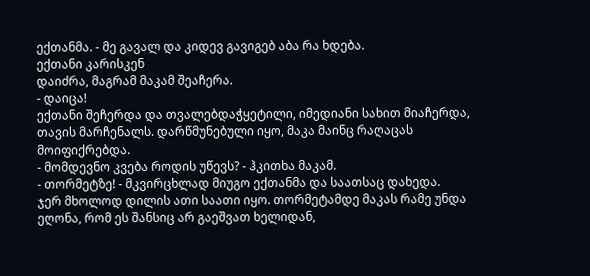ექთანმა. - მე გავალ და კიდევ გავიგებ აბა რა ხდება.
ექთანი კარისკენ
დაიძრა, მაგრამ მაკამ შეაჩერა.
- დაიცა!
ექთანი შეჩერდა და თვალებდაჭყეტილი, იმედიანი სახით მიაჩერდა, თავის მარჩენალს. დარწმუნებული იყო, მაკა მაინც რაღაცას მოიფიქრებდა.
- მომდევნო კვება როდის უწევს? - ჰკითხა მაკამ.
- თორმეტზე! - მკვირცხლად მიუგო ექთანმა და საათსაც დახედა.
ჯერ მხოლოდ დილის ათი საათი იყო. თორმეტამდე მაკას რამე უნდა ეღონა, რომ ეს შანსიც არ გაეშვათ ხელიდან,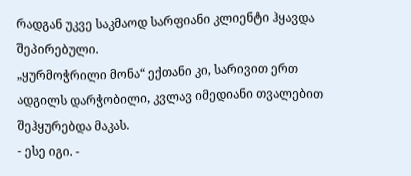რადგან უკვე საკმაოდ სარფიანი კლიენტი ჰყავდა შეპირებული.
„ყურმოჭრილი მონა“ ექთანი კი, სარივით ერთ ადგილს დარჭობილი, კვლავ იმედიანი თვალებით შეჰყურებდა მაკას.
- ესე იგი. -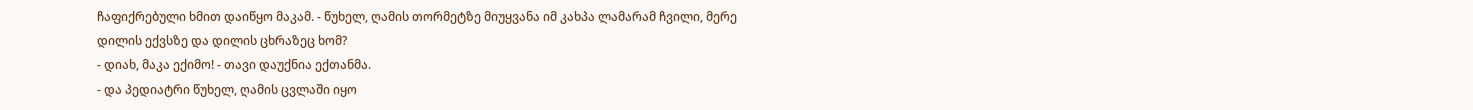ჩაფიქრებული ხმით დაიწყო მაკამ. - წუხელ, ღამის თორმეტზე მიუყვანა იმ კახპა ლამარამ ჩვილი, მერე დილის ექვსზე და დილის ცხრაზეც ხომ?
- დიახ, მაკა ექიმო! - თავი დაუქნია ექთანმა.
- და პედიატრი წუხელ, ღამის ცვლაში იყო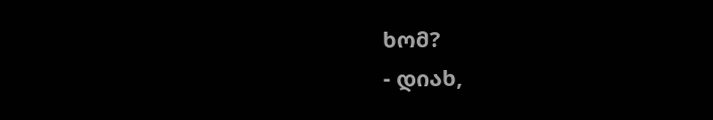ხომ?
- დიახ,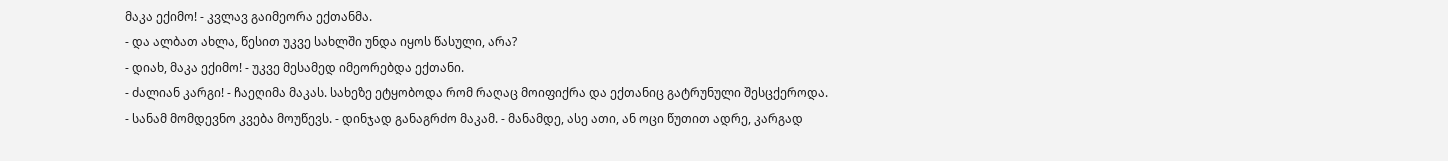მაკა ექიმო! - კვლავ გაიმეორა ექთანმა.
- და ალბათ ახლა, წესით უკვე სახლში უნდა იყოს წასული, არა?
- დიახ, მაკა ექიმო! - უკვე მესამედ იმეორებდა ექთანი.
- ძალიან კარგი! - ჩაეღიმა მაკას. სახეზე ეტყობოდა რომ რაღაც მოიფიქრა და ექთანიც გატრუნული შესცქეროდა.
- სანამ მომდევნო კვება მოუწევს. - დინჯად განაგრძო მაკამ. - მანამდე, ასე ათი, ან ოცი წუთით ადრე, კარგად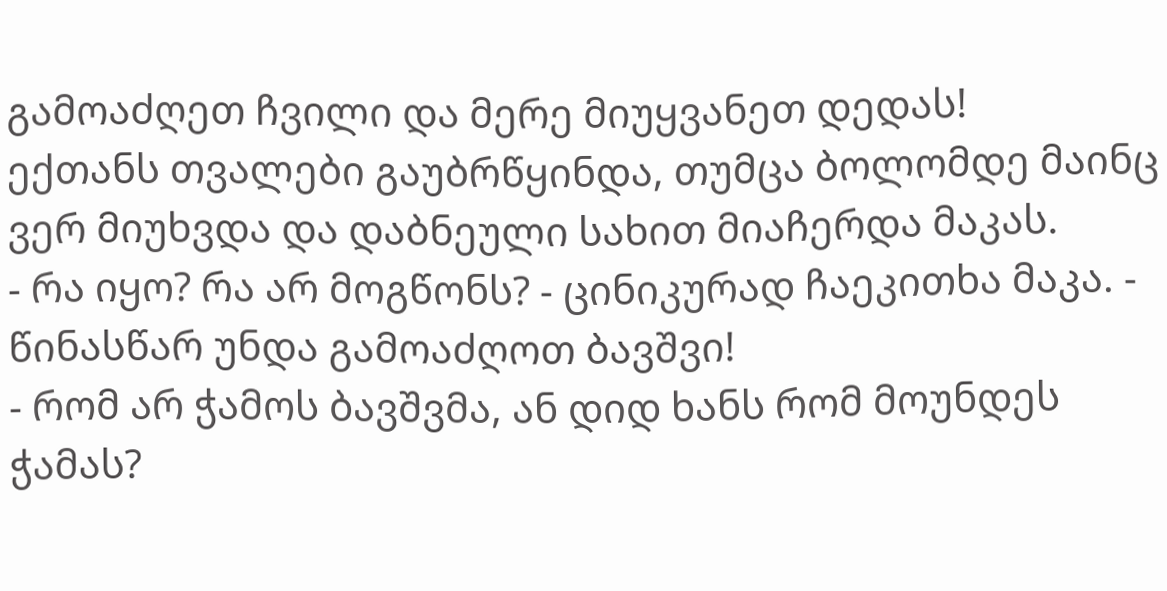გამოაძღეთ ჩვილი და მერე მიუყვანეთ დედას!
ექთანს თვალები გაუბრწყინდა, თუმცა ბოლომდე მაინც ვერ მიუხვდა და დაბნეული სახით მიაჩერდა მაკას.
- რა იყო? რა არ მოგწონს? - ცინიკურად ჩაეკითხა მაკა. - წინასწარ უნდა გამოაძღოთ ბავშვი!
- რომ არ ჭამოს ბავშვმა, ან დიდ ხანს რომ მოუნდეს ჭამას?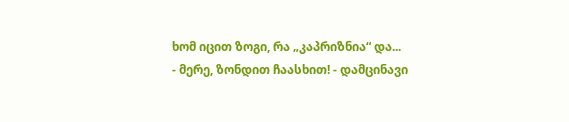ხომ იცით ზოგი, რა „კაპრიზნია“ და...
- მერე, ზონდით ჩაასხით! - დამცინავი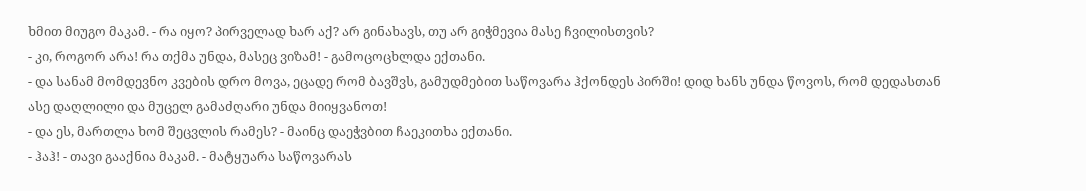ხმით მიუგო მაკამ. - რა იყო? პირველად ხარ აქ? არ გინახავს, თუ არ გიჭმევია მასე ჩვილისთვის?
- კი, როგორ არა! რა თქმა უნდა, მასეც ვიზამ! - გამოცოცხლდა ექთანი.
- და სანამ მომდევნო კვების დრო მოვა, ეცადე რომ ბავშვს, გამუდმებით საწოვარა ჰქონდეს პირში! დიდ ხანს უნდა წოვოს, რომ დედასთან ასე დაღლილი და მუცელ გამაძღარი უნდა მიიყვანოთ!
- და ეს, მართლა ხომ შეცვლის რამეს? - მაინც დაეჭვბით ჩაეკითხა ექთანი.
- ჰაჰ! - თავი გააქნია მაკამ. - მატყუარა საწოვარას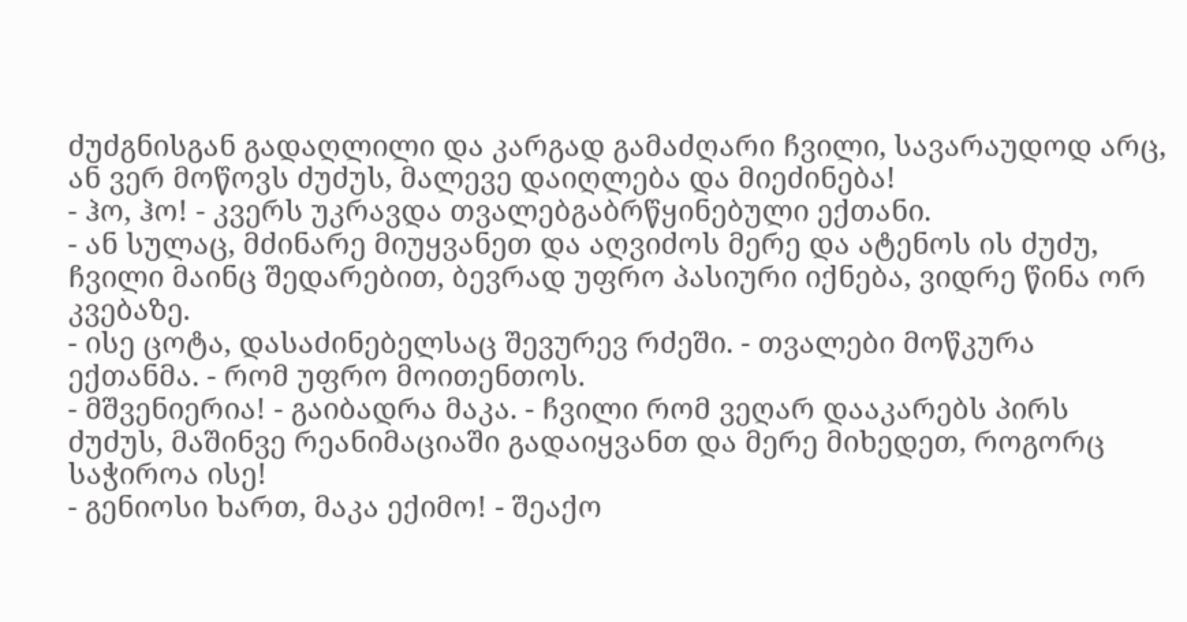ძუძგნისგან გადაღლილი და კარგად გამაძღარი ჩვილი, სავარაუდოდ არც, ან ვერ მოწოვს ძუძუს, მალევე დაიღლება და მიეძინება!
- ჰო, ჰო! - კვერს უკრავდა თვალებგაბრწყინებული ექთანი.
- ან სულაც, მძინარე მიუყვანეთ და აღვიძოს მერე და ატენოს ის ძუძუ, ჩვილი მაინც შედარებით, ბევრად უფრო პასიური იქნება, ვიდრე წინა ორ კვებაზე.
- ისე ცოტა, დასაძინებელსაც შევურევ რძეში. - თვალები მოწკურა ექთანმა. - რომ უფრო მოითენთოს.
- მშვენიერია! - გაიბადრა მაკა. - ჩვილი რომ ვეღარ დააკარებს პირს ძუძუს, მაშინვე რეანიმაციაში გადაიყვანთ და მერე მიხედეთ, როგორც საჭიროა ისე!
- გენიოსი ხართ, მაკა ექიმო! - შეაქო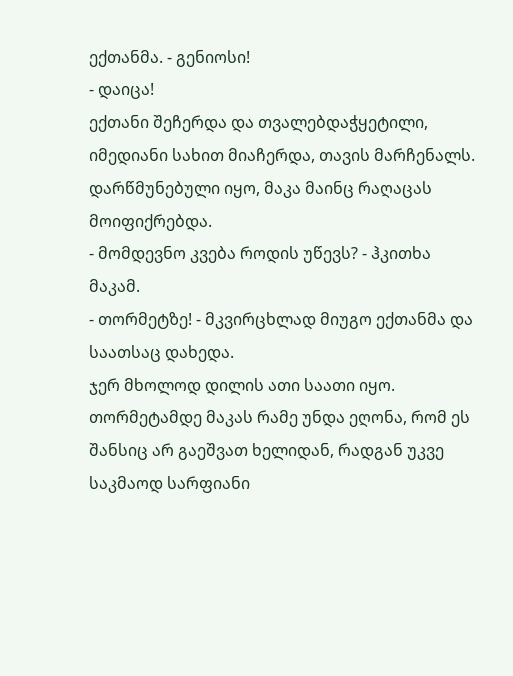ექთანმა. - გენიოსი!
- დაიცა!
ექთანი შეჩერდა და თვალებდაჭყეტილი, იმედიანი სახით მიაჩერდა, თავის მარჩენალს. დარწმუნებული იყო, მაკა მაინც რაღაცას მოიფიქრებდა.
- მომდევნო კვება როდის უწევს? - ჰკითხა მაკამ.
- თორმეტზე! - მკვირცხლად მიუგო ექთანმა და საათსაც დახედა.
ჯერ მხოლოდ დილის ათი საათი იყო. თორმეტამდე მაკას რამე უნდა ეღონა, რომ ეს შანსიც არ გაეშვათ ხელიდან, რადგან უკვე საკმაოდ სარფიანი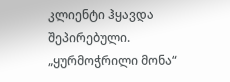კლიენტი ჰყავდა შეპირებული.
„ყურმოჭრილი მონა“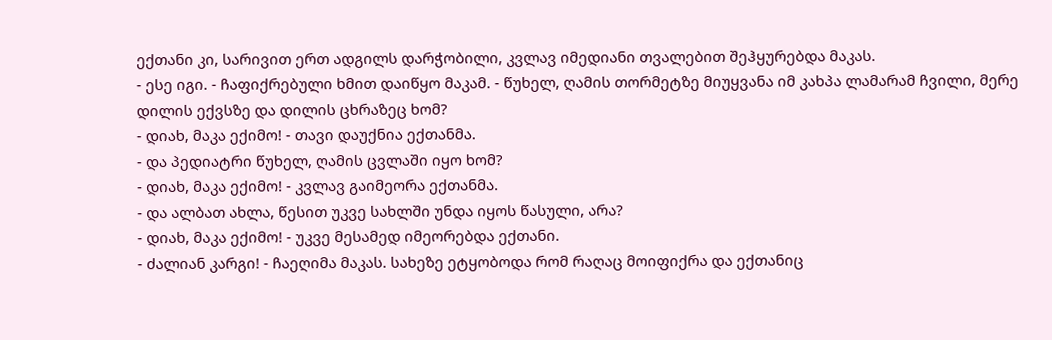ექთანი კი, სარივით ერთ ადგილს დარჭობილი, კვლავ იმედიანი თვალებით შეჰყურებდა მაკას.
- ესე იგი. - ჩაფიქრებული ხმით დაიწყო მაკამ. - წუხელ, ღამის თორმეტზე მიუყვანა იმ კახპა ლამარამ ჩვილი, მერე დილის ექვსზე და დილის ცხრაზეც ხომ?
- დიახ, მაკა ექიმო! - თავი დაუქნია ექთანმა.
- და პედიატრი წუხელ, ღამის ცვლაში იყო ხომ?
- დიახ, მაკა ექიმო! - კვლავ გაიმეორა ექთანმა.
- და ალბათ ახლა, წესით უკვე სახლში უნდა იყოს წასული, არა?
- დიახ, მაკა ექიმო! - უკვე მესამედ იმეორებდა ექთანი.
- ძალიან კარგი! - ჩაეღიმა მაკას. სახეზე ეტყობოდა რომ რაღაც მოიფიქრა და ექთანიც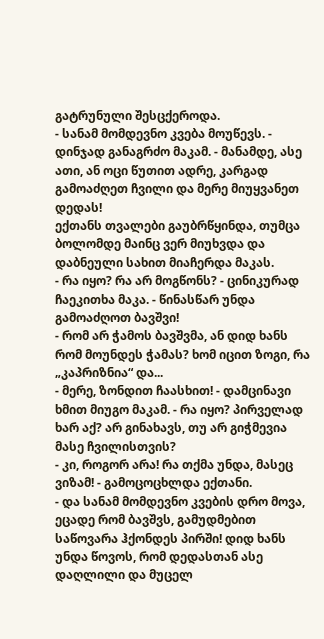გატრუნული შესცქეროდა.
- სანამ მომდევნო კვება მოუწევს. - დინჯად განაგრძო მაკამ. - მანამდე, ასე ათი, ან ოცი წუთით ადრე, კარგად გამოაძღეთ ჩვილი და მერე მიუყვანეთ დედას!
ექთანს თვალები გაუბრწყინდა, თუმცა ბოლომდე მაინც ვერ მიუხვდა და დაბნეული სახით მიაჩერდა მაკას.
- რა იყო? რა არ მოგწონს? - ცინიკურად ჩაეკითხა მაკა. - წინასწარ უნდა გამოაძღოთ ბავშვი!
- რომ არ ჭამოს ბავშვმა, ან დიდ ხანს რომ მოუნდეს ჭამას? ხომ იცით ზოგი, რა „კაპრიზნია“ და...
- მერე, ზონდით ჩაასხით! - დამცინავი ხმით მიუგო მაკამ. - რა იყო? პირველად ხარ აქ? არ გინახავს, თუ არ გიჭმევია მასე ჩვილისთვის?
- კი, როგორ არა! რა თქმა უნდა, მასეც ვიზამ! - გამოცოცხლდა ექთანი.
- და სანამ მომდევნო კვების დრო მოვა, ეცადე რომ ბავშვს, გამუდმებით საწოვარა ჰქონდეს პირში! დიდ ხანს უნდა წოვოს, რომ დედასთან ასე დაღლილი და მუცელ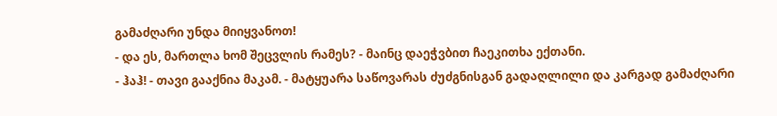გამაძღარი უნდა მიიყვანოთ!
- და ეს, მართლა ხომ შეცვლის რამეს? - მაინც დაეჭვბით ჩაეკითხა ექთანი.
- ჰაჰ! - თავი გააქნია მაკამ. - მატყუარა საწოვარას ძუძგნისგან გადაღლილი და კარგად გამაძღარი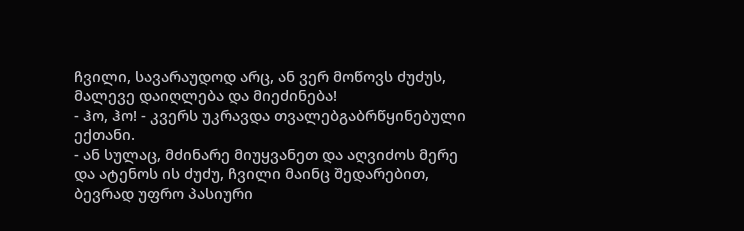ჩვილი, სავარაუდოდ არც, ან ვერ მოწოვს ძუძუს, მალევე დაიღლება და მიეძინება!
- ჰო, ჰო! - კვერს უკრავდა თვალებგაბრწყინებული ექთანი.
- ან სულაც, მძინარე მიუყვანეთ და აღვიძოს მერე და ატენოს ის ძუძუ, ჩვილი მაინც შედარებით, ბევრად უფრო პასიური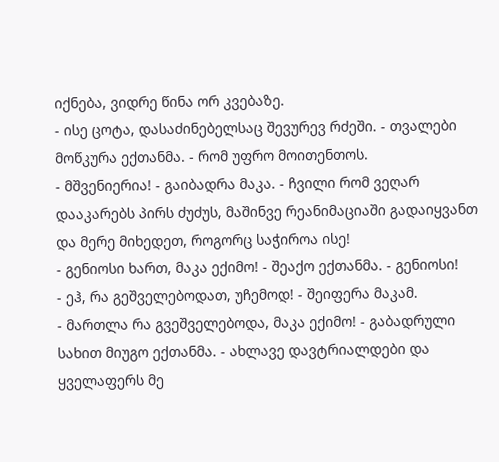იქნება, ვიდრე წინა ორ კვებაზე.
- ისე ცოტა, დასაძინებელსაც შევურევ რძეში. - თვალები მოწკურა ექთანმა. - რომ უფრო მოითენთოს.
- მშვენიერია! - გაიბადრა მაკა. - ჩვილი რომ ვეღარ დააკარებს პირს ძუძუს, მაშინვე რეანიმაციაში გადაიყვანთ და მერე მიხედეთ, როგორც საჭიროა ისე!
- გენიოსი ხართ, მაკა ექიმო! - შეაქო ექთანმა. - გენიოსი!
- ეჰ, რა გეშველებოდათ, უჩემოდ! - შეიფერა მაკამ.
- მართლა რა გვეშველებოდა, მაკა ექიმო! - გაბადრული სახით მიუგო ექთანმა. - ახლავე დავტრიალდები და ყველაფერს მე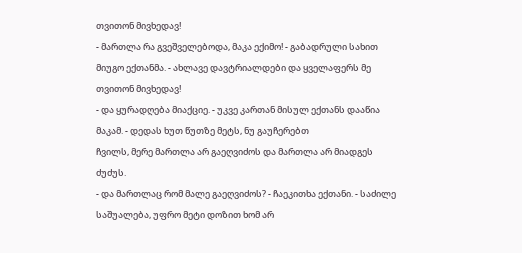თვითონ მივხედავ!
- მართლა რა გვეშველებოდა, მაკა ექიმო! - გაბადრული სახით მიუგო ექთანმა. - ახლავე დავტრიალდები და ყველაფერს მე თვითონ მივხედავ!
- და ყურადღება მიაქციე. - უკვე კართან მისულ ექთანს დააწია მაკამ. - დედას ხუთ წუთზე მეტს, ნუ გაუჩერებთ
ჩვილს, მერე მართლა არ გაეღვიძოს და მართლა არ მიადგეს ძუძუს.
- და მართლაც რომ მალე გაეღვიძოს? - ჩაეკითხა ექთანი. - საძილე საშუალება, უფრო მეტი დოზით ხომ არ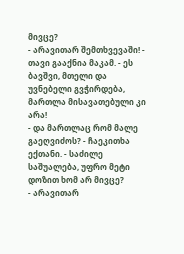მივცე?
- არავითარ შემთხვევაში! - თავი გააქნია მაკამ. - ეს ბავშვი, მთელი და უვნებელი გვჭირდება, მართლა მისავათებული კი არა!
- და მართლაც რომ მალე გაეღვიძოს? - ჩაეკითხა ექთანი. - საძილე საშუალება, უფრო მეტი დოზით ხომ არ მივცე?
- არავითარ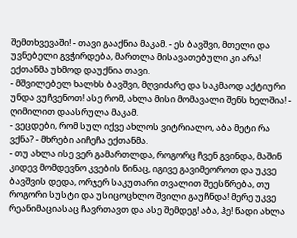შემთხვევაში! - თავი გააქნია მაკამ. - ეს ბავშვი, მთელი და უვნებელი გვჭირდება, მართლა მისავათებული კი არა!
ექთანმა უხმოდ დაუქნია თავი.
- მშვილებელ ხალხს ბავშვი, მღვიძარე და საკმაოდ აქტიური უნდა ვუჩვენოთ! ასე რომ, ახლა მისი მომავალი შენს ხელშია! - ღიმილით დაასრულა მაკამ.
- ვეცდები, რომ სულ იქვე ახლოს ვიტრიალო, აბა მეტი რა ვქნა? - მხრები აიჩეჩა ექთანმა.
- თუ ახლა ისე ვერ გამართლდა, როგორც ჩვენ გვინდა, მაშინ კიდევ მომდევნო კვების წინაც, იგივე გავიმეოროთ და უკვე ბავშვის დედა, ორჯერ საკუთარი თვალით შეესწრება, თუ როგორი სუსტი და უსიცოცხლო შვილი გაუჩნდა! მერე უკვე რეანიმაციასაც ჩავრთავთ და ასე შემდეგ! აბა, ჰე! წადი ახლა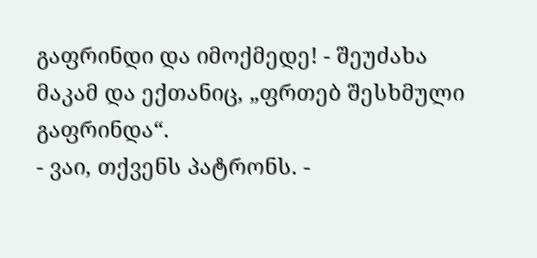გაფრინდი და იმოქმედე! - შეუძახა მაკამ და ექთანიც, „ფრთებ შესხმული გაფრინდა“.
- ვაი, თქვენს პატრონს. -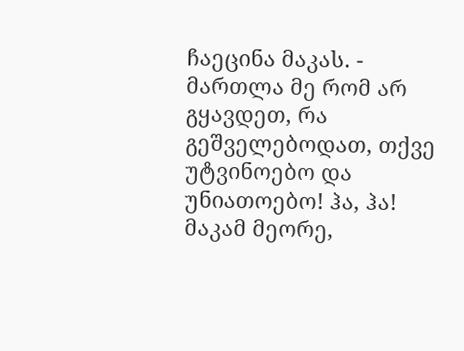ჩაეცინა მაკას. - მართლა მე რომ არ გყავდეთ, რა გეშველებოდათ, თქვე უტვინოებო და უნიათოებო! ჰა, ჰა!
მაკამ მეორე,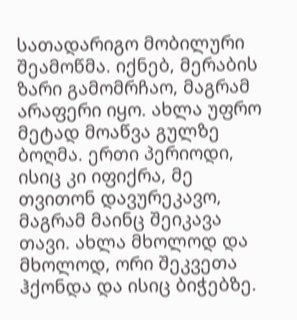სათადარიგო მობილური შეამოწმა. იქნებ, მერაბის ზარი გამომრჩაო, მაგრამ არაფერი იყო. ახლა უფრო მეტად მოაწვა გულზე ბოღმა. ერთი პერიოდი, ისიც კი იფიქრა, მე თვითონ დავურეკავო, მაგრამ მაინც შეიკავა თავი. ახლა მხოლოდ და მხოლოდ, ორი შეკვეთა ჰქონდა და ისიც ბიჭებზე.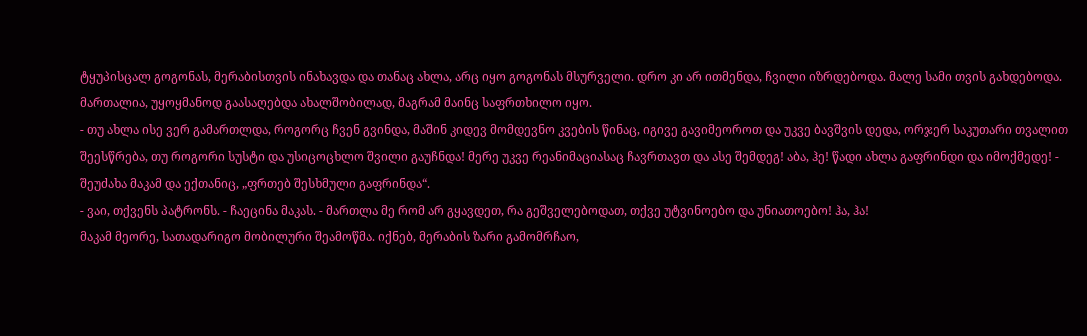ტყუპისცალ გოგონას, მერაბისთვის ინახავდა და თანაც ახლა, არც იყო გოგონას მსურველი. დრო კი არ ითმენდა, ჩვილი იზრდებოდა. მალე სამი თვის გახდებოდა. მართალია, უყოყმანოდ გაასაღებდა ახალშობილად, მაგრამ მაინც საფრთხილო იყო.
- თუ ახლა ისე ვერ გამართლდა, როგორც ჩვენ გვინდა, მაშინ კიდევ მომდევნო კვების წინაც, იგივე გავიმეოროთ და უკვე ბავშვის დედა, ორჯერ საკუთარი თვალით შეესწრება, თუ როგორი სუსტი და უსიცოცხლო შვილი გაუჩნდა! მერე უკვე რეანიმაციასაც ჩავრთავთ და ასე შემდეგ! აბა, ჰე! წადი ახლა გაფრინდი და იმოქმედე! - შეუძახა მაკამ და ექთანიც, „ფრთებ შესხმული გაფრინდა“.
- ვაი, თქვენს პატრონს. - ჩაეცინა მაკას. - მართლა მე რომ არ გყავდეთ, რა გეშველებოდათ, თქვე უტვინოებო და უნიათოებო! ჰა, ჰა!
მაკამ მეორე, სათადარიგო მობილური შეამოწმა. იქნებ, მერაბის ზარი გამომრჩაო,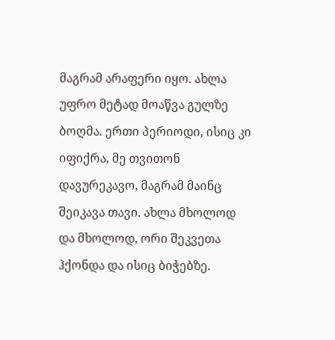მაგრამ არაფერი იყო. ახლა უფრო მეტად მოაწვა გულზე ბოღმა. ერთი პერიოდი, ისიც კი იფიქრა, მე თვითონ დავურეკავო, მაგრამ მაინც შეიკავა თავი. ახლა მხოლოდ და მხოლოდ, ორი შეკვეთა ჰქონდა და ისიც ბიჭებზე.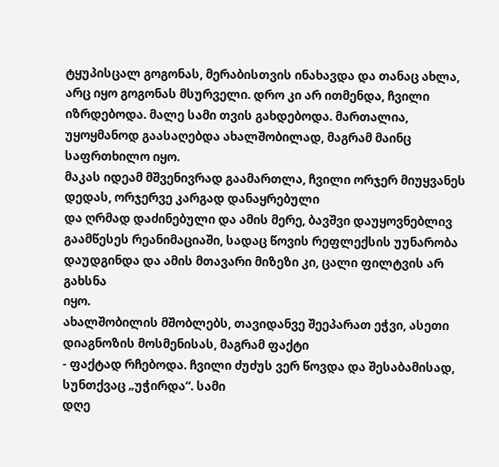ტყუპისცალ გოგონას, მერაბისთვის ინახავდა და თანაც ახლა, არც იყო გოგონას მსურველი. დრო კი არ ითმენდა, ჩვილი იზრდებოდა. მალე სამი თვის გახდებოდა. მართალია, უყოყმანოდ გაასაღებდა ახალშობილად, მაგრამ მაინც საფრთხილო იყო.
მაკას იდეამ მშვენივრად გაამართლა, ჩვილი ორჯერ მიუყვანეს დედას, ორჯერვე კარგად დანაყრებული
და ღრმად დაძინებული და ამის მერე, ბავშვი დაუყოვნებლივ გაამწესეს რეანიმაციაში, სადაც წოვის რეფლექსის უუნარობა დაუდგინდა და ამის მთავარი მიზეზი კი, ცალი ფილტვის არ გახსნა
იყო.
ახალშობილის მშობლებს, თავიდანვე შეეპარათ ეჭვი, ასეთი დიაგნოზის მოსმენისას, მაგრამ ფაქტი
- ფაქტად რჩებოდა. ჩვილი ძუძუს ვერ წოვდა და შესაბამისად, სუნთქვაც „უჭირდა“. სამი
დღე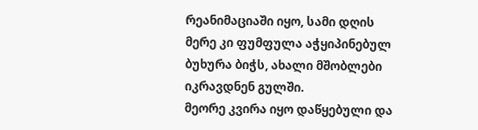რეანიმაციაში იყო, სამი დღის მერე კი ფუმფულა აჭყიპინებულ ბუხურა ბიჭს, ახალი მშობლები
იკრავდნენ გულში.
მეორე კვირა იყო დაწყებული და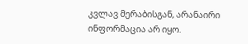კვლავ მერაბისგან, არანაირი ინფორმაცია არ იყო.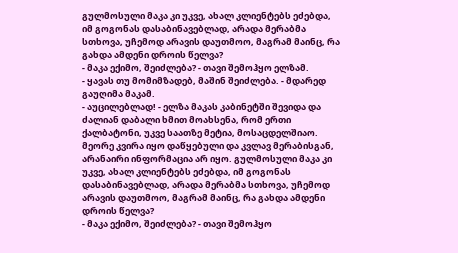გულმოსული მაკა კი უკვე, ახალ კლიენტებს ეძებდა, იმ გოგონას დასაბინავებლად, არადა მერაბმა სთხოვა, უჩემოდ არავის დაუთმოო, მაგრამ მაინც, რა გახდა ამდენი დროის წელვა?
- მაკა ექიმო, შეიძლება? - თავი შემოჰყო ელზამ.
- ყავას თუ მომიმზადებ, მაშინ შეიძლება. - მდარედ გაუღიმა მაკამ.
- აუცილებლად! - ელზა მაკას კაბინეტში შევიდა და ძალიან დაბალი ხმით მოახსენა, რომ ერთი ქალბატონი, უკვე საათზე მეტია, მოსაცდელშიაო.
მეორე კვირა იყო დაწყებული და კვლავ მერაბისგან, არანაირი ინფორმაცია არ იყო. გულმოსული მაკა კი უკვე, ახალ კლიენტებს ეძებდა, იმ გოგონას დასაბინავებლად, არადა მერაბმა სთხოვა, უჩემოდ არავის დაუთმოო, მაგრამ მაინც, რა გახდა ამდენი დროის წელვა?
- მაკა ექიმო, შეიძლება? - თავი შემოჰყო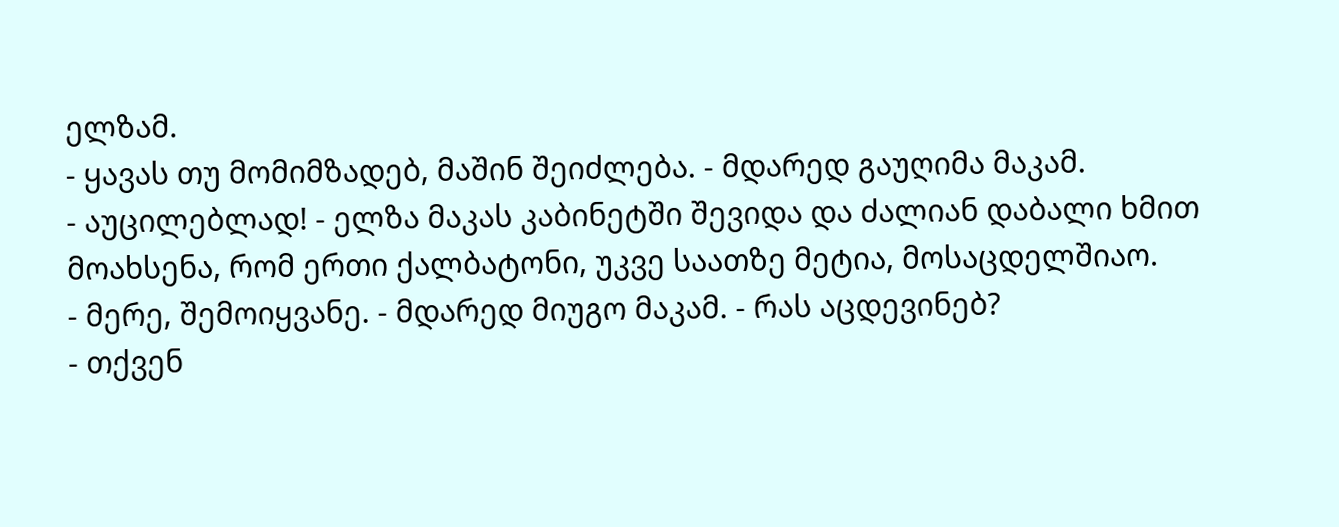ელზამ.
- ყავას თუ მომიმზადებ, მაშინ შეიძლება. - მდარედ გაუღიმა მაკამ.
- აუცილებლად! - ელზა მაკას კაბინეტში შევიდა და ძალიან დაბალი ხმით მოახსენა, რომ ერთი ქალბატონი, უკვე საათზე მეტია, მოსაცდელშიაო.
- მერე, შემოიყვანე. - მდარედ მიუგო მაკამ. - რას აცდევინებ?
- თქვენ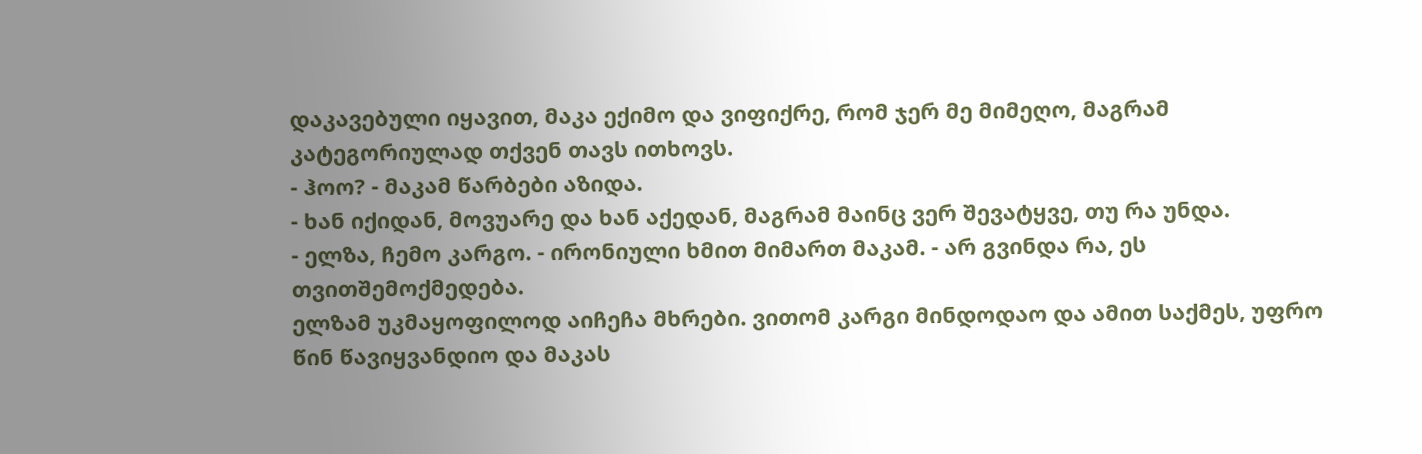დაკავებული იყავით, მაკა ექიმო და ვიფიქრე, რომ ჯერ მე მიმეღო, მაგრამ კატეგორიულად თქვენ თავს ითხოვს.
- ჰოო? - მაკამ წარბები აზიდა.
- ხან იქიდან, მოვუარე და ხან აქედან, მაგრამ მაინც ვერ შევატყვე, თუ რა უნდა.
- ელზა, ჩემო კარგო. - ირონიული ხმით მიმართ მაკამ. - არ გვინდა რა, ეს თვითშემოქმედება.
ელზამ უკმაყოფილოდ აიჩეჩა მხრები. ვითომ კარგი მინდოდაო და ამით საქმეს, უფრო წინ წავიყვანდიო და მაკას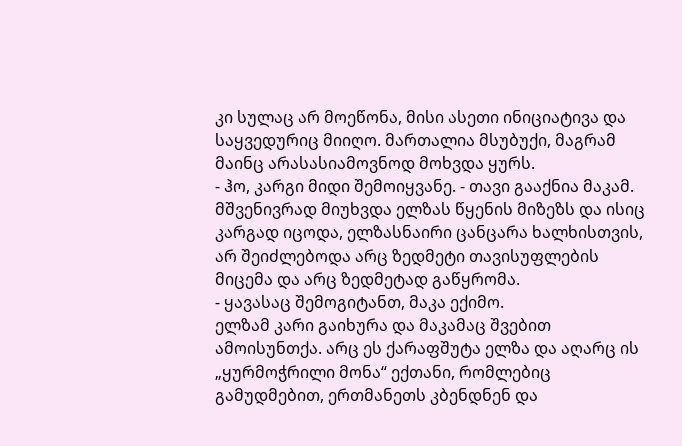კი სულაც არ მოეწონა, მისი ასეთი ინიციატივა და საყვედურიც მიიღო. მართალია მსუბუქი, მაგრამ მაინც არასასიამოვნოდ მოხვდა ყურს.
- ჰო, კარგი მიდი შემოიყვანე. - თავი გააქნია მაკამ. მშვენივრად მიუხვდა ელზას წყენის მიზეზს და ისიც კარგად იცოდა, ელზასნაირი ცანცარა ხალხისთვის, არ შეიძლებოდა არც ზედმეტი თავისუფლების მიცემა და არც ზედმეტად გაწყრომა.
- ყავასაც შემოგიტანთ, მაკა ექიმო.
ელზამ კარი გაიხურა და მაკამაც შვებით ამოისუნთქა. არც ეს ქარაფშუტა ელზა და აღარც ის „ყურმოჭრილი მონა“ ექთანი, რომლებიც გამუდმებით, ერთმანეთს კბენდნენ და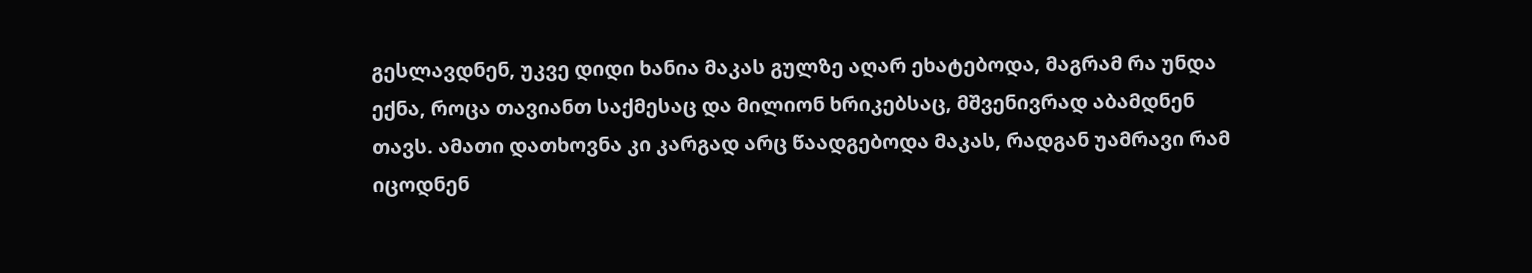გესლავდნენ, უკვე დიდი ხანია მაკას გულზე აღარ ეხატებოდა, მაგრამ რა უნდა ექნა, როცა თავიანთ საქმესაც და მილიონ ხრიკებსაც, მშვენივრად აბამდნენ თავს. ამათი დათხოვნა კი კარგად არც წაადგებოდა მაკას, რადგან უამრავი რამ იცოდნენ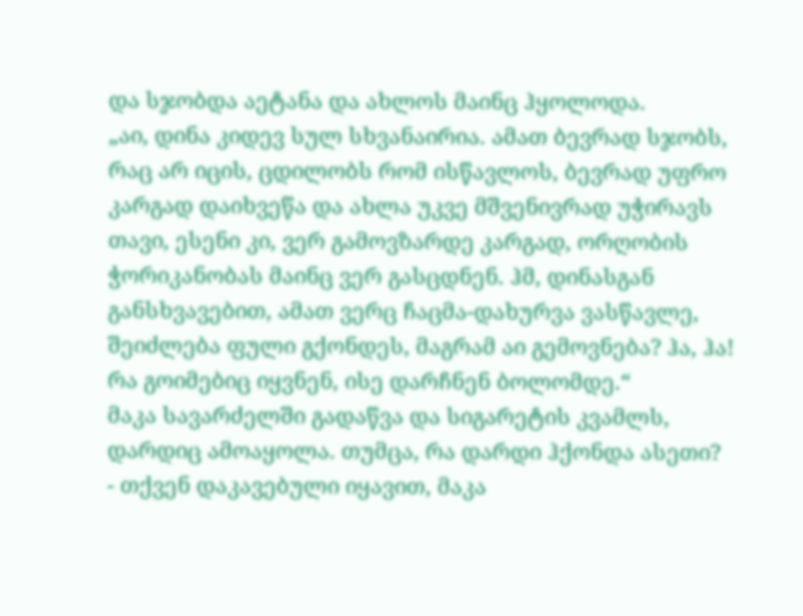და სჯობდა აეტანა და ახლოს მაინც ჰყოლოდა.
„აი, დინა კიდევ სულ სხვანაირია. ამათ ბევრად სჯობს, რაც არ იცის, ცდილობს რომ ისწავლოს, ბევრად უფრო კარგად დაიხვეწა და ახლა უკვე მშვენივრად უჭირავს თავი, ესენი კი, ვერ გამოვზარდე კარგად, ორღობის ჭორიკანობას მაინც ვერ გასცდნენ. ჰმ, დინასგან განსხვავებით, ამათ ვერც ჩაცმა-დახურვა ვასწავლე, შეიძლება ფული გქონდეს, მაგრამ აი გემოვნება? ჰა, ჰა! რა გოიმებიც იყვნენ, ისე დარჩნენ ბოლომდე.“
მაკა სავარძელში გადაწვა და სიგარეტის კვამლს, დარდიც ამოაყოლა. თუმცა, რა დარდი ჰქონდა ასეთი?
- თქვენ დაკავებული იყავით, მაკა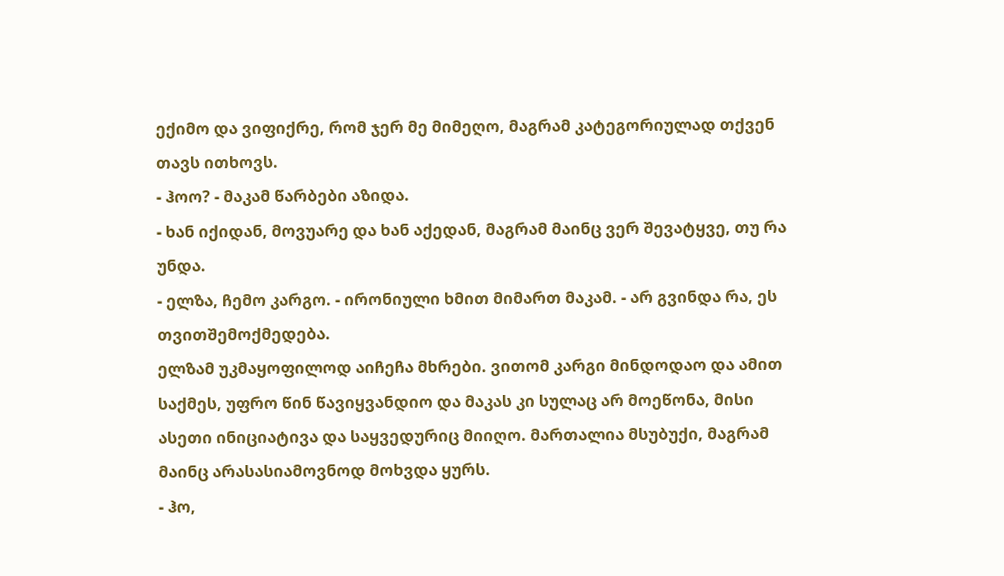ექიმო და ვიფიქრე, რომ ჯერ მე მიმეღო, მაგრამ კატეგორიულად თქვენ თავს ითხოვს.
- ჰოო? - მაკამ წარბები აზიდა.
- ხან იქიდან, მოვუარე და ხან აქედან, მაგრამ მაინც ვერ შევატყვე, თუ რა უნდა.
- ელზა, ჩემო კარგო. - ირონიული ხმით მიმართ მაკამ. - არ გვინდა რა, ეს თვითშემოქმედება.
ელზამ უკმაყოფილოდ აიჩეჩა მხრები. ვითომ კარგი მინდოდაო და ამით საქმეს, უფრო წინ წავიყვანდიო და მაკას კი სულაც არ მოეწონა, მისი ასეთი ინიციატივა და საყვედურიც მიიღო. მართალია მსუბუქი, მაგრამ მაინც არასასიამოვნოდ მოხვდა ყურს.
- ჰო,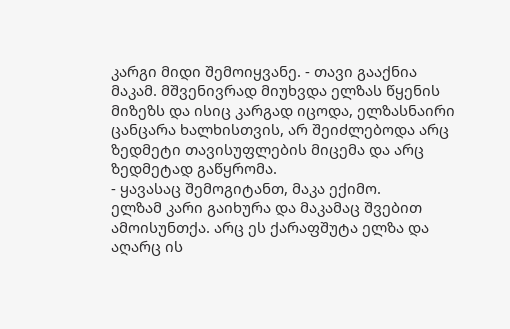კარგი მიდი შემოიყვანე. - თავი გააქნია მაკამ. მშვენივრად მიუხვდა ელზას წყენის მიზეზს და ისიც კარგად იცოდა, ელზასნაირი ცანცარა ხალხისთვის, არ შეიძლებოდა არც ზედმეტი თავისუფლების მიცემა და არც ზედმეტად გაწყრომა.
- ყავასაც შემოგიტანთ, მაკა ექიმო.
ელზამ კარი გაიხურა და მაკამაც შვებით ამოისუნთქა. არც ეს ქარაფშუტა ელზა და აღარც ის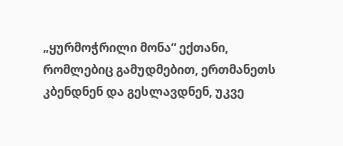„ყურმოჭრილი მონა“ ექთანი, რომლებიც გამუდმებით, ერთმანეთს კბენდნენ და გესლავდნენ, უკვე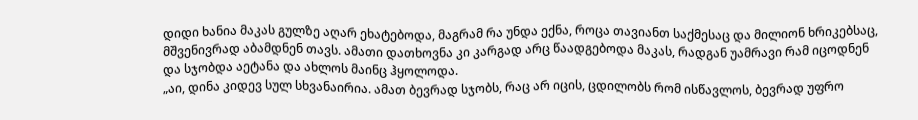დიდი ხანია მაკას გულზე აღარ ეხატებოდა, მაგრამ რა უნდა ექნა, როცა თავიანთ საქმესაც და მილიონ ხრიკებსაც, მშვენივრად აბამდნენ თავს. ამათი დათხოვნა კი კარგად არც წაადგებოდა მაკას, რადგან უამრავი რამ იცოდნენ და სჯობდა აეტანა და ახლოს მაინც ჰყოლოდა.
„აი, დინა კიდევ სულ სხვანაირია. ამათ ბევრად სჯობს, რაც არ იცის, ცდილობს რომ ისწავლოს, ბევრად უფრო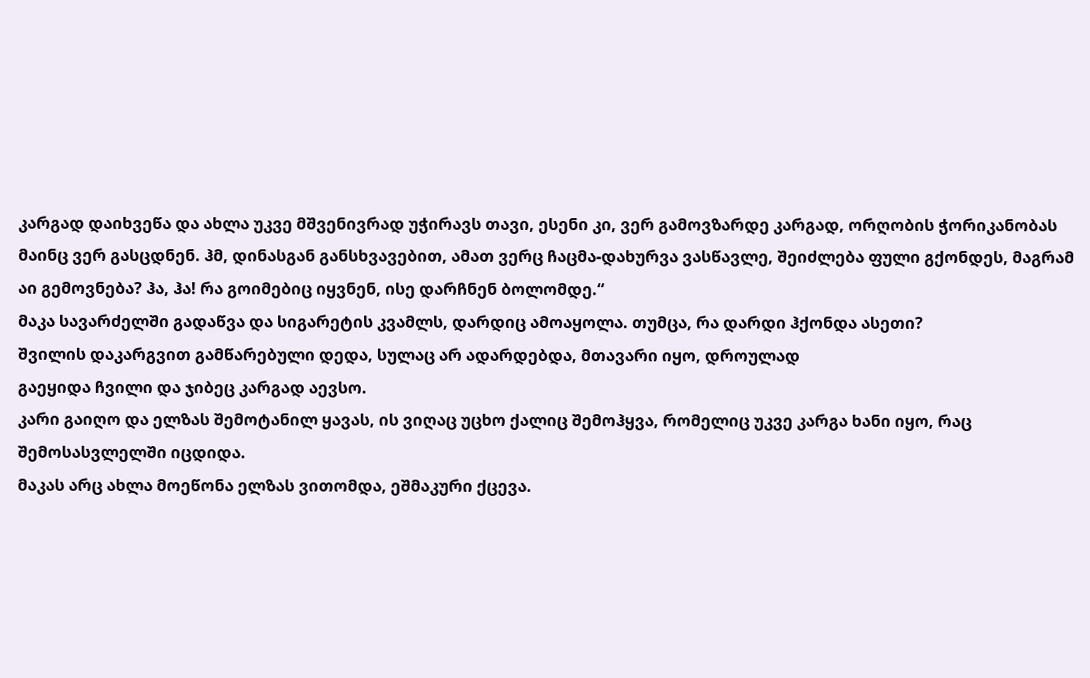კარგად დაიხვეწა და ახლა უკვე მშვენივრად უჭირავს თავი, ესენი კი, ვერ გამოვზარდე კარგად, ორღობის ჭორიკანობას მაინც ვერ გასცდნენ. ჰმ, დინასგან განსხვავებით, ამათ ვერც ჩაცმა-დახურვა ვასწავლე, შეიძლება ფული გქონდეს, მაგრამ აი გემოვნება? ჰა, ჰა! რა გოიმებიც იყვნენ, ისე დარჩნენ ბოლომდე.“
მაკა სავარძელში გადაწვა და სიგარეტის კვამლს, დარდიც ამოაყოლა. თუმცა, რა დარდი ჰქონდა ასეთი?
შვილის დაკარგვით გამწარებული დედა, სულაც არ ადარდებდა, მთავარი იყო, დროულად
გაეყიდა ჩვილი და ჯიბეც კარგად აევსო.
კარი გაიღო და ელზას შემოტანილ ყავას, ის ვიღაც უცხო ქალიც შემოჰყვა, რომელიც უკვე კარგა ხანი იყო, რაც შემოსასვლელში იცდიდა.
მაკას არც ახლა მოეწონა ელზას ვითომდა, ეშმაკური ქცევა.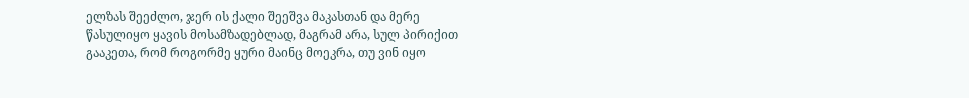ელზას შეეძლო, ჯერ ის ქალი შეეშვა მაკასთან და მერე წასულიყო ყავის მოსამზადებლად, მაგრამ არა, სულ პირიქით გააკეთა, რომ როგორმე ყური მაინც მოეკრა, თუ ვინ იყო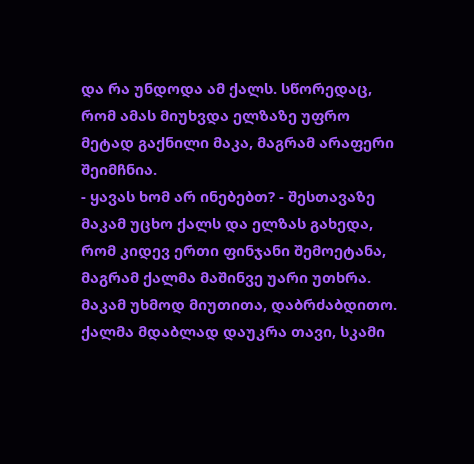და რა უნდოდა ამ ქალს. სწორედაც, რომ ამას მიუხვდა ელზაზე უფრო მეტად გაქნილი მაკა, მაგრამ არაფერი შეიმჩნია.
- ყავას ხომ არ ინებებთ? - შესთავაზე მაკამ უცხო ქალს და ელზას გახედა, რომ კიდევ ერთი ფინჯანი შემოეტანა, მაგრამ ქალმა მაშინვე უარი უთხრა.
მაკამ უხმოდ მიუთითა, დაბრძაბდითო. ქალმა მდაბლად დაუკრა თავი, სკამი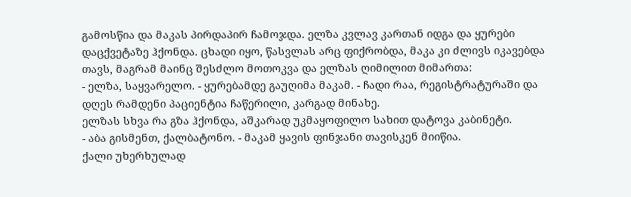გამოსწია და მაკას პირდაპირ ჩამოჯდა. ელზა კვლავ კართან იდგა და ყურები დაცქვეტაზე ჰქონდა. ცხადი იყო, წასვლას არც ფიქრობდა, მაკა კი ძლივს იკავებდა თავს, მაგრამ მაინც შესძლო მოთოკვა და ელზას ღიმილით მიმართა:
- ელზა, საყვარელო. - ყურებამდე გაუღიმა მაკამ. - ჩადი რაა, რეგისტრატურაში და დღეს რამდენი პაციენტია ჩაწერილი, კარგად მინახე.
ელზას სხვა რა გზა ჰქონდა, აშკარად უკმაყოფილო სახით დატოვა კაბინეტი.
- აბა გისმენთ, ქალბატონო. - მაკამ ყავის ფინჯანი თავისკენ მიიწია.
ქალი უხერხულად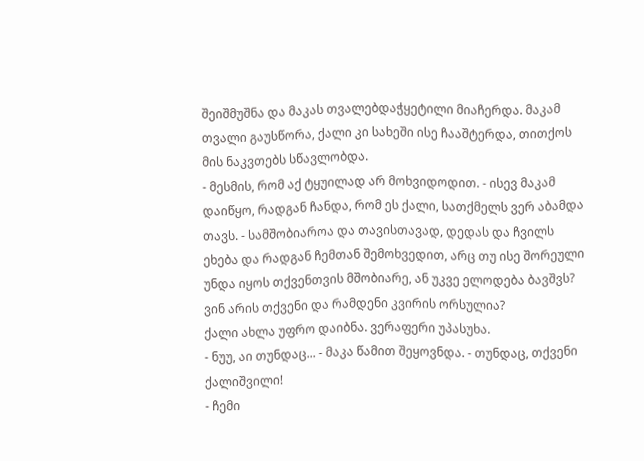შეიშმუშნა და მაკას თვალებდაჭყეტილი მიაჩერდა. მაკამ თვალი გაუსწორა, ქალი კი სახეში ისე ჩააშტერდა, თითქოს მის ნაკვთებს სწავლობდა.
- მესმის, რომ აქ ტყუილად არ მოხვიდოდით. - ისევ მაკამ დაიწყო, რადგან ჩანდა, რომ ეს ქალი, სათქმელს ვერ აბამდა თავს. - სამშობიაროა და თავისთავად, დედას და ჩვილს ეხება და რადგან ჩემთან შემოხვედით, არც თუ ისე შორეული უნდა იყოს თქვენთვის მშობიარე, ან უკვე ელოდება ბავშვს? ვინ არის თქვენი და რამდენი კვირის ორსულია?
ქალი ახლა უფრო დაიბნა. ვერაფერი უპასუხა.
- ნუუ, აი თუნდაც... - მაკა წამით შეყოვნდა. - თუნდაც, თქვენი ქალიშვილი!
- ჩემი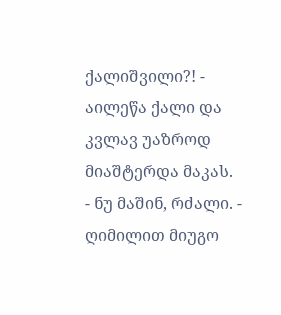ქალიშვილი?! - აილეწა ქალი და კვლავ უაზროდ მიაშტერდა მაკას.
- ნუ მაშინ, რძალი. - ღიმილით მიუგო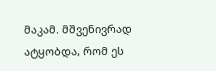მაკამ. მშვენივრად ატყობდა, რომ ეს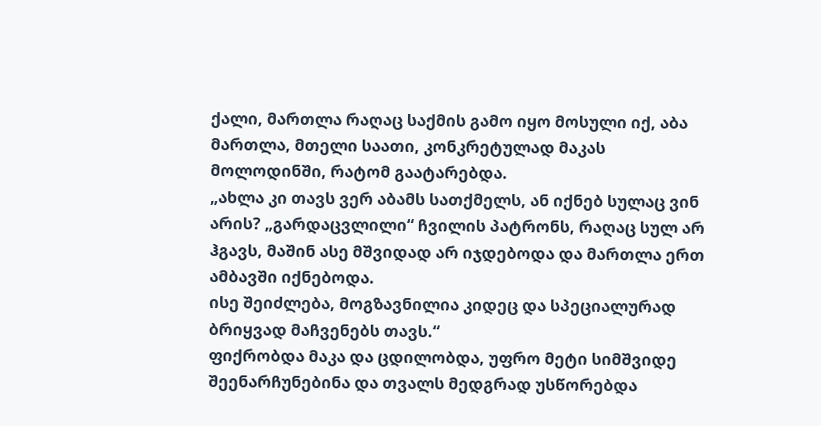ქალი, მართლა რაღაც საქმის გამო იყო მოსული იქ, აბა მართლა, მთელი საათი, კონკრეტულად მაკას მოლოდინში, რატომ გაატარებდა.
„ახლა კი თავს ვერ აბამს სათქმელს, ან იქნებ სულაც ვინ არის? „გარდაცვლილი“ ჩვილის პატრონს, რაღაც სულ არ ჰგავს, მაშინ ასე მშვიდად არ იჯდებოდა და მართლა ერთ ამბავში იქნებოდა.
ისე შეიძლება, მოგზავნილია კიდეც და სპეციალურად ბრიყვად მაჩვენებს თავს.“
ფიქრობდა მაკა და ცდილობდა, უფრო მეტი სიმშვიდე შეენარჩუნებინა და თვალს მედგრად უსწორებდა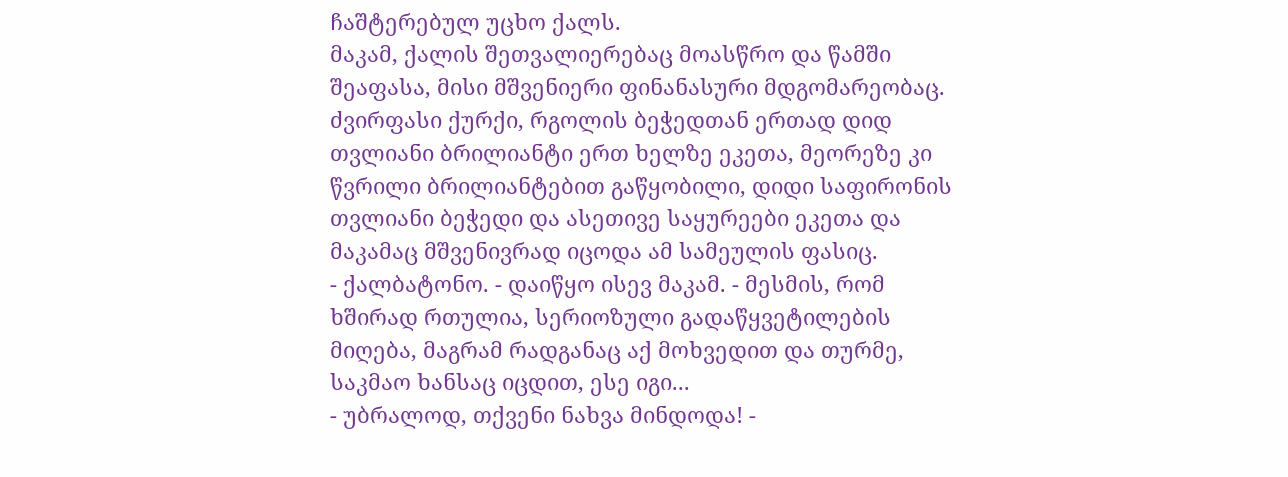ჩაშტერებულ უცხო ქალს.
მაკამ, ქალის შეთვალიერებაც მოასწრო და წამში შეაფასა, მისი მშვენიერი ფინანასური მდგომარეობაც. ძვირფასი ქურქი, რგოლის ბეჭედთან ერთად დიდ თვლიანი ბრილიანტი ერთ ხელზე ეკეთა, მეორეზე კი წვრილი ბრილიანტებით გაწყობილი, დიდი საფირონის თვლიანი ბეჭედი და ასეთივე საყურეები ეკეთა და მაკამაც მშვენივრად იცოდა ამ სამეულის ფასიც.
- ქალბატონო. - დაიწყო ისევ მაკამ. - მესმის, რომ ხშირად რთულია, სერიოზული გადაწყვეტილების მიღება, მაგრამ რადგანაც აქ მოხვედით და თურმე, საკმაო ხანსაც იცდით, ესე იგი...
- უბრალოდ, თქვენი ნახვა მინდოდა! -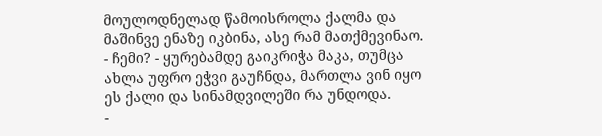მოულოდნელად წამოისროლა ქალმა და მაშინვე ენაზე იკბინა, ასე რამ მათქმევინაო.
- ჩემი? - ყურებამდე გაიკრიჭა მაკა, თუმცა ახლა უფრო ეჭვი გაუჩნდა, მართლა ვინ იყო ეს ქალი და სინამდვილეში რა უნდოდა.
-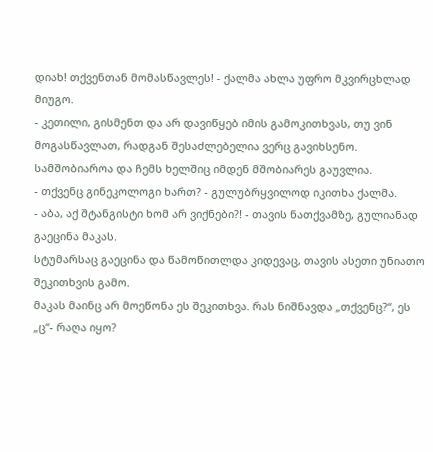დიახ! თქვენთან მომასწავლეს! - ქალმა ახლა უფრო მკვირცხლად მიუგო.
- კეთილი, გისმენთ და არ დავიწყებ იმის გამოკითხვას, თუ ვინ მოგასწავლათ, რადგან შესაძლებელია ვერც გავიხსენო. სამშობიაროა და ჩემს ხელშიც იმდენ მშობიარეს გაუვლია.
- თქვენც გინეკოლოგი ხართ? - გულუბრყვილოდ იკითხა ქალმა.
- აბა, აქ შტანგისტი ხომ არ ვიქნები?! - თავის ნათქვამზე, გულიანად გაეცინა მაკას.
სტუმარსაც გაეცინა და წამოწითლდა კიდევაც, თავის ასეთი უნიათო შეკითხვის გამო.
მაკას მაინც არ მოეწონა ეს შეკითხვა. რას ნიშნავდა „თქვენც?“, ეს „ც“- რაღა იყო?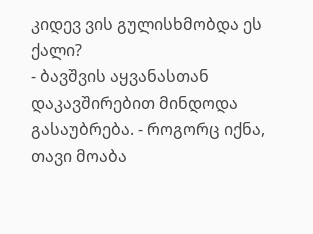კიდევ ვის გულისხმობდა ეს ქალი?
- ბავშვის აყვანასთან დაკავშირებით მინდოდა გასაუბრება. - როგორც იქნა, თავი მოაბა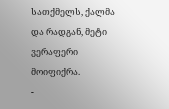სათქმელს, ქალმა და რადგან, მეტი ვერაფერი მოიფიქრა.
-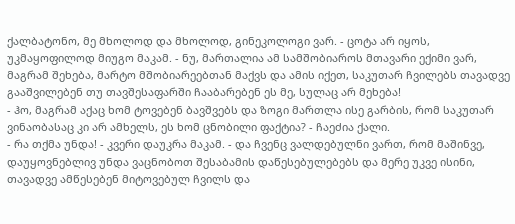ქალბატონო, მე მხოლოდ და მხოლოდ, გინეკოლოგი ვარ. - ცოტა არ იყოს, უკმაყოფილოდ მიუგო მაკამ. - ნუ, მართალია ამ სამშობიაროს მთავარი ექიმი ვარ, მაგრამ შეხება, მარტო მშობიარეებთან მაქვს და ამის იქეთ, საკუთარ ჩვილებს თავადვე გააშვილებენ თუ თავშესაფარში ჩააბარებენ ეს მე, სულაც არ მეხება!
- ჰო, მაგრამ აქაც ხომ ტოვებენ ბავშვებს და ზოგი მართლა ისე გარბის, რომ საკუთარ ვინაობასაც კი არ ამხელს, ეს ხომ ცნობილი ფაქტია? - ჩაეძია ქალი.
- რა თქმა უნდა! - კვერი დაუკრა მაკამ. - და ჩვენც ვალდებულნი ვართ, რომ მაშინვე, დაუყოვნებლივ უნდა ვაცნობოთ შესაბამის დაწესებულებებს და მერე უკვე ისინი, თავადვე ამწესებენ მიტოვებულ ჩვილს და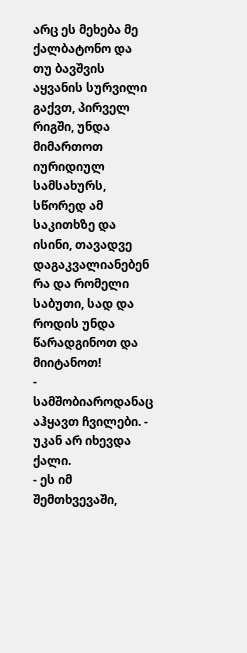არც ეს მეხება მე ქალბატონო და თუ ბავშვის აყვანის სურვილი გაქვთ, პირველ რიგში, უნდა მიმართოთ იურიდიულ სამსახურს, სწორედ ამ საკითხზე და ისინი, თავადვე დაგაკვალიანებენ რა და რომელი საბუთი, სად და როდის უნდა წარადგინოთ და მიიტანოთ!
- სამშობიაროდანაც აჰყავთ ჩვილები. - უკან არ იხევდა ქალი.
- ეს იმ შემთხვევაში,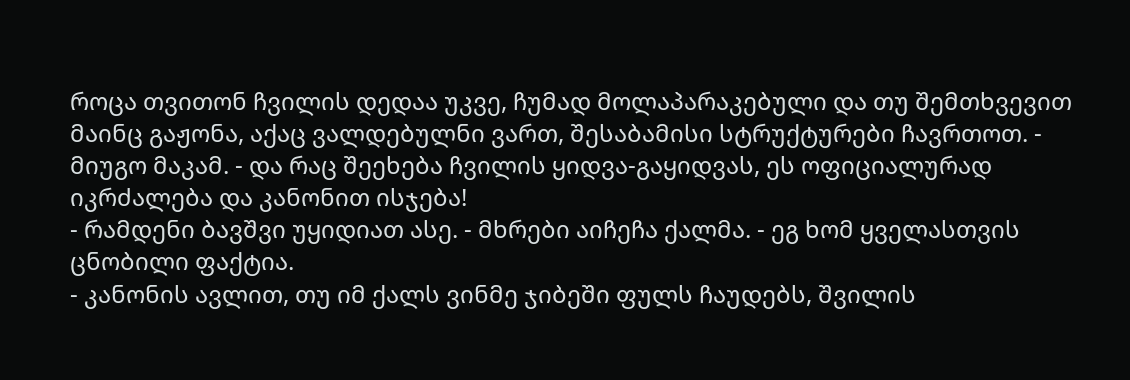როცა თვითონ ჩვილის დედაა უკვე, ჩუმად მოლაპარაკებული და თუ შემთხვევით მაინც გაჟონა, აქაც ვალდებულნი ვართ, შესაბამისი სტრუქტურები ჩავრთოთ. - მიუგო მაკამ. - და რაც შეეხება ჩვილის ყიდვა-გაყიდვას, ეს ოფიციალურად იკრძალება და კანონით ისჯება!
- რამდენი ბავშვი უყიდიათ ასე. - მხრები აიჩეჩა ქალმა. - ეგ ხომ ყველასთვის ცნობილი ფაქტია.
- კანონის ავლით, თუ იმ ქალს ვინმე ჯიბეში ფულს ჩაუდებს, შვილის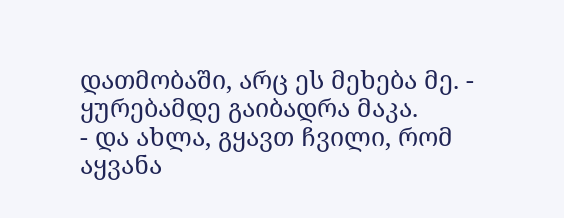დათმობაში, არც ეს მეხება მე. - ყურებამდე გაიბადრა მაკა.
- და ახლა, გყავთ ჩვილი, რომ აყვანა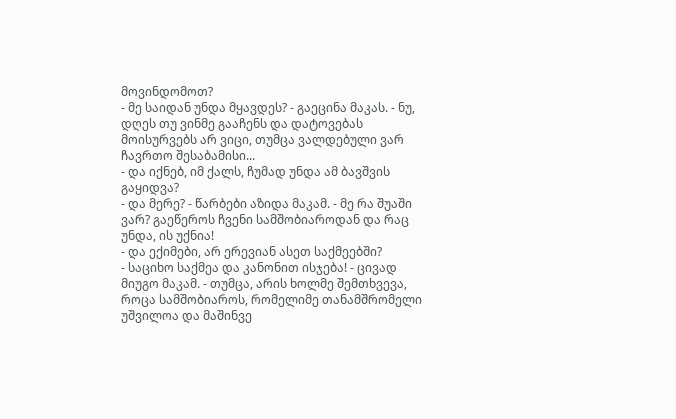მოვინდომოთ?
- მე საიდან უნდა მყავდეს? - გაეცინა მაკას. - ნუ, დღეს თუ ვინმე გააჩენს და დატოვებას მოისურვებს არ ვიცი, თუმცა ვალდებული ვარ ჩავრთო შესაბამისი...
- და იქნებ, იმ ქალს, ჩუმად უნდა ამ ბავშვის გაყიდვა?
- და მერე? - წარბები აზიდა მაკამ. - მე რა შუაში ვარ? გაეწეროს ჩვენი სამშობიაროდან და რაც უნდა, ის უქნია!
- და ექიმები, არ ერევიან ასეთ საქმეებში?
- საციხო საქმეა და კანონით ისჯება! - ცივად მიუგო მაკამ. - თუმცა, არის ხოლმე შემთხვევა, როცა სამშობიაროს, რომელიმე თანამშრომელი უშვილოა და მაშინვე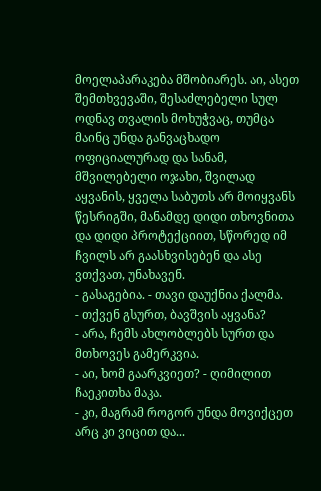მოელაპარაკება მშობიარეს. აი, ასეთ შემთხვევაში, შესაძლებელი სულ ოდნავ თვალის მოხუჭვაც, თუმცა მაინც უნდა განვაცხადო ოფიციალურად და სანამ, მშვილებელი ოჯახი, შვილად აყვანის, ყველა საბუთს არ მოიყვანს წესრიგში, მანამდე დიდი თხოვნითა და დიდი პროტექციით, სწორედ იმ ჩვილს არ გაასხვისებენ და ასე ვთქვათ, უნახავენ.
- გასაგებია. - თავი დაუქნია ქალმა.
- თქვენ გსურთ, ბავშვის აყვანა?
- არა, ჩემს ახლობლებს სურთ და მთხოვეს გამერკვია.
- აი, ხომ გაარკვიეთ? - ღიმილით ჩაეკითხა მაკა.
- კი, მაგრამ როგორ უნდა მოვიქცეთ არც კი ვიცით და...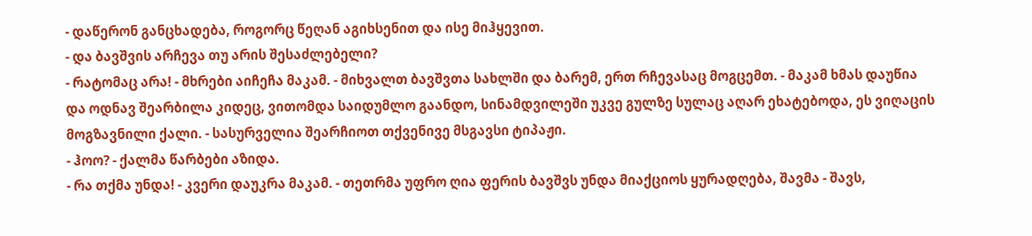- დაწერონ განცხადება, როგორც წეღან აგიხსენით და ისე მიჰყევით.
- და ბავშვის არჩევა თუ არის შესაძლებელი?
- რატომაც არა! - მხრები აიჩეჩა მაკამ. - მიხვალთ ბავშვთა სახლში და ბარემ, ერთ რჩევასაც მოგცემთ. - მაკამ ხმას დაუწია და ოდნავ შეარბილა კიდეც, ვითომდა საიდუმლო გაანდო, სინამდვილეში უკვე გულზე სულაც აღარ ეხატებოდა, ეს ვიღაცის მოგზავნილი ქალი. - სასურველია შეარჩიოთ თქვენივე მსგავსი ტიპაჟი.
- ჰოო? - ქალმა წარბები აზიდა.
- რა თქმა უნდა! - კვერი დაუკრა მაკამ. - თეთრმა უფრო ღია ფერის ბავშვს უნდა მიაქციოს ყურადღება, შავმა - შავს,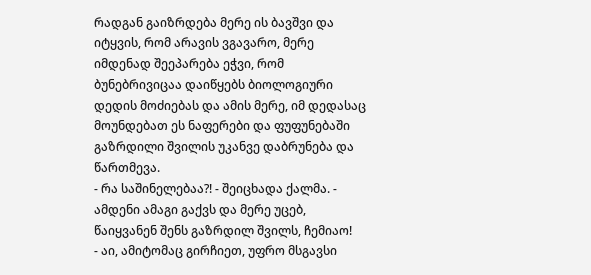რადგან გაიზრდება მერე ის ბავშვი და იტყვის, რომ არავის ვგავარო, მერე იმდენად შეეპარება ეჭვი, რომ ბუნებრივიცაა დაიწყებს ბიოლოგიური დედის მოძიებას და ამის მერე, იმ დედასაც მოუნდებათ ეს ნაფერები და ფუფუნებაში გაზრდილი შვილის უკანვე დაბრუნება და წართმევა.
- რა საშინელებაა?! - შეიცხადა ქალმა. - ამდენი ამაგი გაქვს და მერე უცებ, წაიყვანენ შენს გაზრდილ შვილს, ჩემიაო!
- აი, ამიტომაც გირჩიეთ, უფრო მსგავსი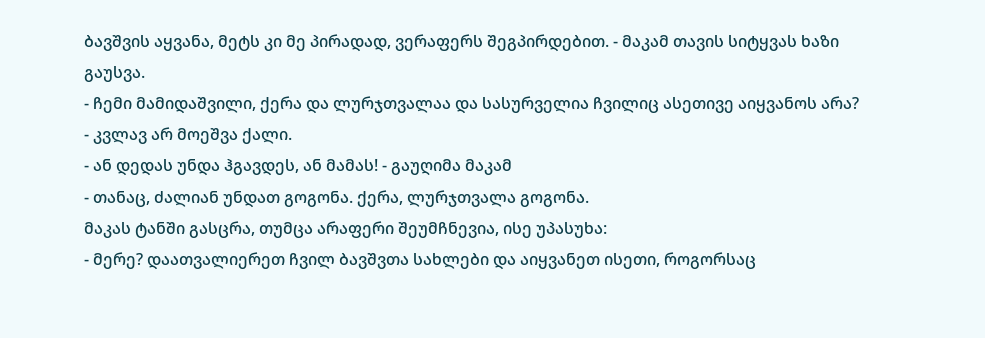ბავშვის აყვანა, მეტს კი მე პირადად, ვერაფერს შეგპირდებით. - მაკამ თავის სიტყვას ხაზი გაუსვა.
- ჩემი მამიდაშვილი, ქერა და ლურჯთვალაა და სასურველია ჩვილიც ასეთივე აიყვანოს არა? - კვლავ არ მოეშვა ქალი.
- ან დედას უნდა ჰგავდეს, ან მამას! - გაუღიმა მაკამ
- თანაც, ძალიან უნდათ გოგონა. ქერა, ლურჯთვალა გოგონა.
მაკას ტანში გასცრა, თუმცა არაფერი შეუმჩნევია, ისე უპასუხა:
- მერე? დაათვალიერეთ ჩვილ ბავშვთა სახლები და აიყვანეთ ისეთი, როგორსაც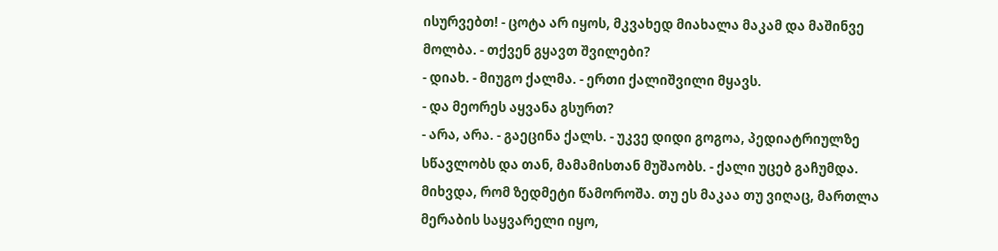ისურვებთ! - ცოტა არ იყოს, მკვახედ მიახალა მაკამ და მაშინვე მოლბა. - თქვენ გყავთ შვილები?
- დიახ. - მიუგო ქალმა. - ერთი ქალიშვილი მყავს.
- და მეორეს აყვანა გსურთ?
- არა, არა. - გაეცინა ქალს. - უკვე დიდი გოგოა, პედიატრიულზე სწავლობს და თან, მამამისთან მუშაობს. - ქალი უცებ გაჩუმდა. მიხვდა, რომ ზედმეტი წამოროშა. თუ ეს მაკაა თუ ვიღაც, მართლა მერაბის საყვარელი იყო,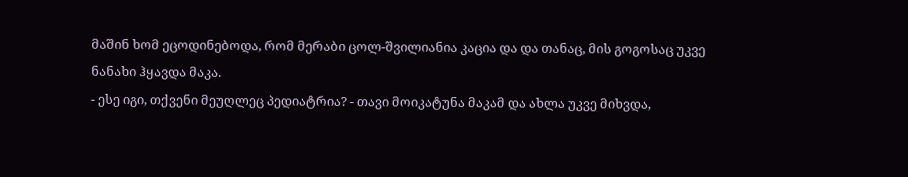მაშინ ხომ ეცოდინებოდა, რომ მერაბი ცოლ-შვილიანია კაცია და და თანაც, მის გოგოსაც უკვე ნანახი ჰყავდა მაკა.
- ესე იგი, თქვენი მეუღლეც პედიატრია? - თავი მოიკატუნა მაკამ და ახლა უკვე მიხვდა,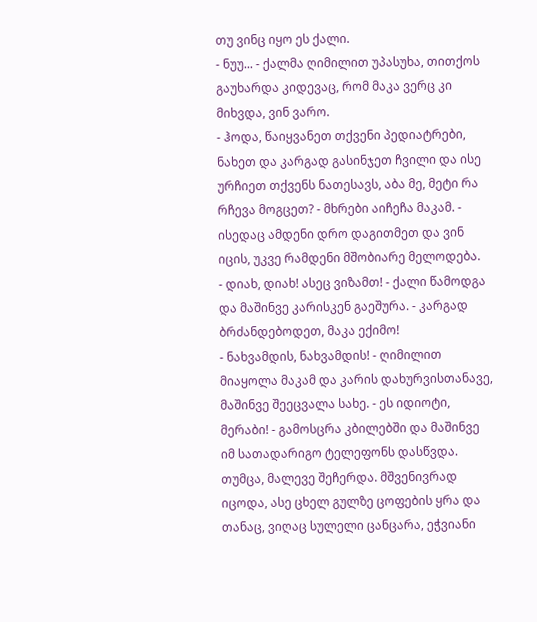თუ ვინც იყო ეს ქალი.
- ნუუ... - ქალმა ღიმილით უპასუხა, თითქოს გაუხარდა კიდევაც, რომ მაკა ვერც კი მიხვდა, ვინ ვარო.
- ჰოდა, წაიყვანეთ თქვენი პედიატრები, ნახეთ და კარგად გასინჯეთ ჩვილი და ისე ურჩიეთ თქვენს ნათესავს, აბა მე, მეტი რა რჩევა მოგცეთ? - მხრები აიჩეჩა მაკამ. - ისედაც ამდენი დრო დაგითმეთ და ვინ იცის, უკვე რამდენი მშობიარე მელოდება.
- დიახ, დიახ! ასეც ვიზამთ! - ქალი წამოდგა და მაშინვე კარისკენ გაეშურა. - კარგად ბრძანდებოდეთ, მაკა ექიმო!
- ნახვამდის, ნახვამდის! - ღიმილით მიაყოლა მაკამ და კარის დახურვისთანავე, მაშინვე შეეცვალა სახე. - ეს იდიოტი, მერაბი! - გამოსცრა კბილებში და მაშინვე იმ სათადარიგო ტელეფონს დასწვდა. თუმცა, მალევე შეჩერდა. მშვენივრად იცოდა, ასე ცხელ გულზე ცოფების ყრა და თანაც, ვიღაც სულელი ცანცარა, ეჭვიანი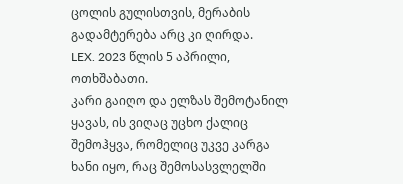ცოლის გულისთვის, მერაბის გადამტერება არც კი ღირდა.
LEX. 2023 წლის 5 აპრილი, ოთხშაბათი.
კარი გაიღო და ელზას შემოტანილ ყავას, ის ვიღაც უცხო ქალიც შემოჰყვა, რომელიც უკვე კარგა ხანი იყო, რაც შემოსასვლელში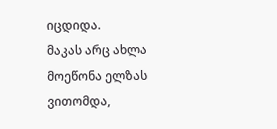იცდიდა.
მაკას არც ახლა მოეწონა ელზას ვითომდა,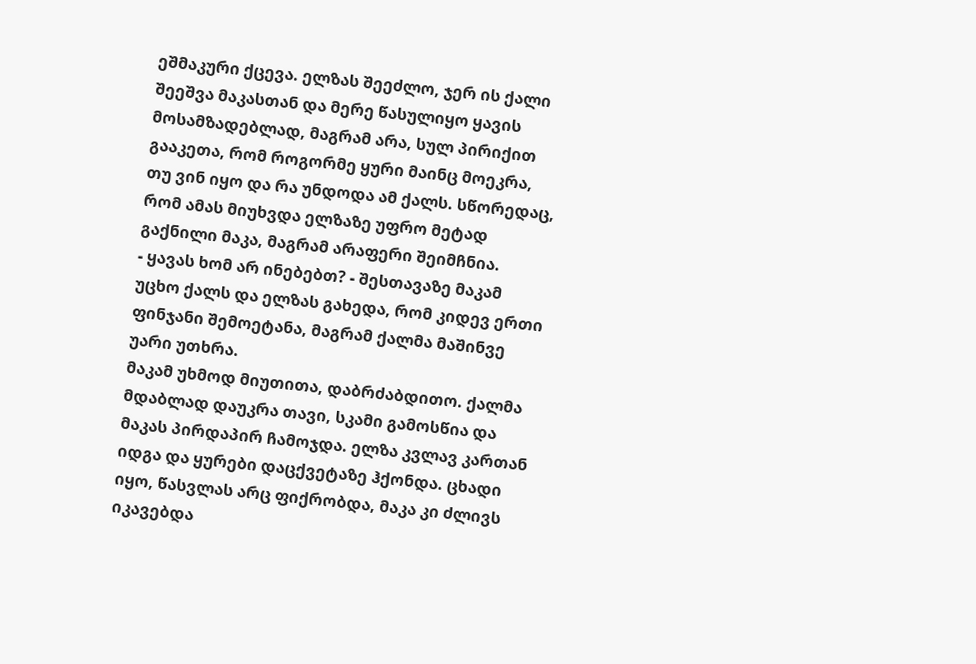ეშმაკური ქცევა. ელზას შეეძლო, ჯერ ის ქალი შეეშვა მაკასთან და მერე წასულიყო ყავის მოსამზადებლად, მაგრამ არა, სულ პირიქით გააკეთა, რომ როგორმე ყური მაინც მოეკრა, თუ ვინ იყო და რა უნდოდა ამ ქალს. სწორედაც, რომ ამას მიუხვდა ელზაზე უფრო მეტად გაქნილი მაკა, მაგრამ არაფერი შეიმჩნია.
- ყავას ხომ არ ინებებთ? - შესთავაზე მაკამ უცხო ქალს და ელზას გახედა, რომ კიდევ ერთი ფინჯანი შემოეტანა, მაგრამ ქალმა მაშინვე უარი უთხრა.
მაკამ უხმოდ მიუთითა, დაბრძაბდითო. ქალმა მდაბლად დაუკრა თავი, სკამი გამოსწია და მაკას პირდაპირ ჩამოჯდა. ელზა კვლავ კართან იდგა და ყურები დაცქვეტაზე ჰქონდა. ცხადი იყო, წასვლას არც ფიქრობდა, მაკა კი ძლივს იკავებდა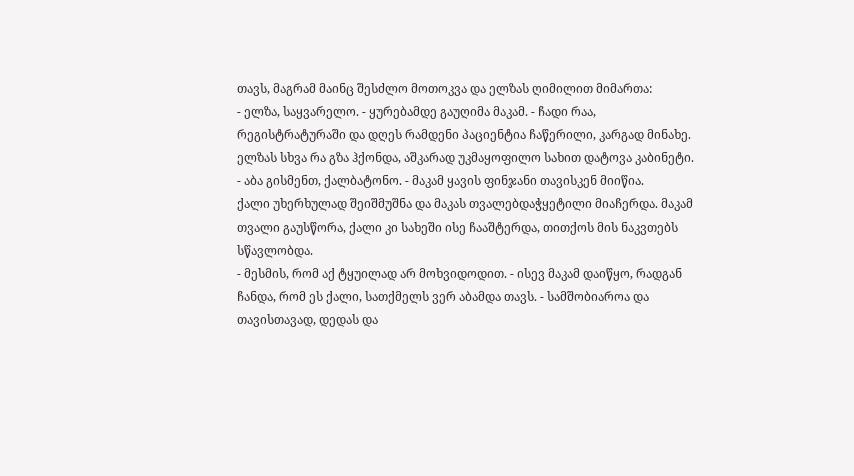თავს, მაგრამ მაინც შესძლო მოთოკვა და ელზას ღიმილით მიმართა:
- ელზა, საყვარელო. - ყურებამდე გაუღიმა მაკამ. - ჩადი რაა, რეგისტრატურაში და დღეს რამდენი პაციენტია ჩაწერილი, კარგად მინახე.
ელზას სხვა რა გზა ჰქონდა, აშკარად უკმაყოფილო სახით დატოვა კაბინეტი.
- აბა გისმენთ, ქალბატონო. - მაკამ ყავის ფინჯანი თავისკენ მიიწია.
ქალი უხერხულად შეიშმუშნა და მაკას თვალებდაჭყეტილი მიაჩერდა. მაკამ თვალი გაუსწორა, ქალი კი სახეში ისე ჩააშტერდა, თითქოს მის ნაკვთებს სწავლობდა.
- მესმის, რომ აქ ტყუილად არ მოხვიდოდით. - ისევ მაკამ დაიწყო, რადგან ჩანდა, რომ ეს ქალი, სათქმელს ვერ აბამდა თავს. - სამშობიაროა და თავისთავად, დედას და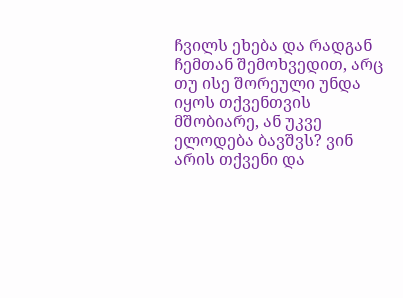ჩვილს ეხება და რადგან ჩემთან შემოხვედით, არც თუ ისე შორეული უნდა იყოს თქვენთვის მშობიარე, ან უკვე ელოდება ბავშვს? ვინ არის თქვენი და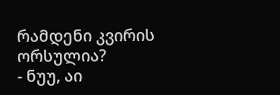რამდენი კვირის ორსულია?
- ნუუ, აი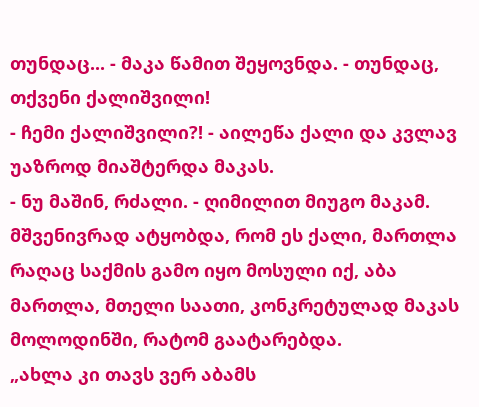თუნდაც... - მაკა წამით შეყოვნდა. - თუნდაც, თქვენი ქალიშვილი!
- ჩემი ქალიშვილი?! - აილეწა ქალი და კვლავ უაზროდ მიაშტერდა მაკას.
- ნუ მაშინ, რძალი. - ღიმილით მიუგო მაკამ. მშვენივრად ატყობდა, რომ ეს ქალი, მართლა რაღაც საქმის გამო იყო მოსული იქ, აბა მართლა, მთელი საათი, კონკრეტულად მაკას მოლოდინში, რატომ გაატარებდა.
„ახლა კი თავს ვერ აბამს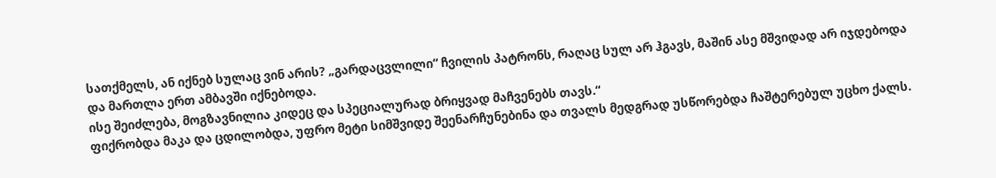სათქმელს, ან იქნებ სულაც ვინ არის? „გარდაცვლილი“ ჩვილის პატრონს, რაღაც სულ არ ჰგავს, მაშინ ასე მშვიდად არ იჯდებოდა და მართლა ერთ ამბავში იქნებოდა.
ისე შეიძლება, მოგზავნილია კიდეც და სპეციალურად ბრიყვად მაჩვენებს თავს.“
ფიქრობდა მაკა და ცდილობდა, უფრო მეტი სიმშვიდე შეენარჩუნებინა და თვალს მედგრად უსწორებდა ჩაშტერებულ უცხო ქალს.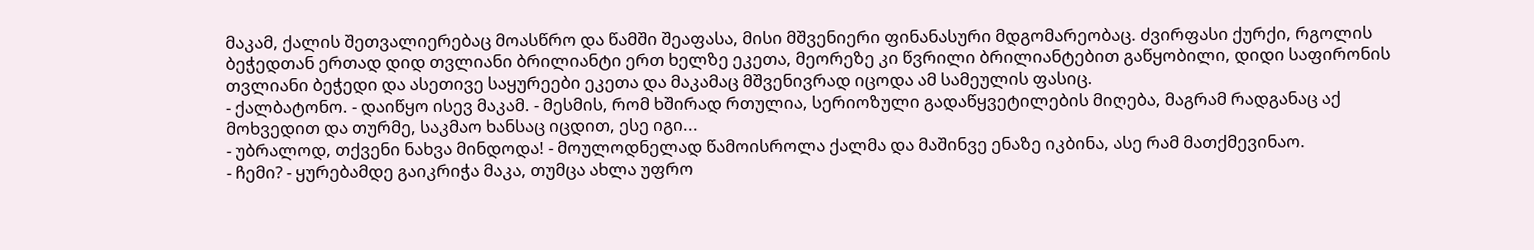მაკამ, ქალის შეთვალიერებაც მოასწრო და წამში შეაფასა, მისი მშვენიერი ფინანასური მდგომარეობაც. ძვირფასი ქურქი, რგოლის ბეჭედთან ერთად დიდ თვლიანი ბრილიანტი ერთ ხელზე ეკეთა, მეორეზე კი წვრილი ბრილიანტებით გაწყობილი, დიდი საფირონის თვლიანი ბეჭედი და ასეთივე საყურეები ეკეთა და მაკამაც მშვენივრად იცოდა ამ სამეულის ფასიც.
- ქალბატონო. - დაიწყო ისევ მაკამ. - მესმის, რომ ხშირად რთულია, სერიოზული გადაწყვეტილების მიღება, მაგრამ რადგანაც აქ მოხვედით და თურმე, საკმაო ხანსაც იცდით, ესე იგი...
- უბრალოდ, თქვენი ნახვა მინდოდა! - მოულოდნელად წამოისროლა ქალმა და მაშინვე ენაზე იკბინა, ასე რამ მათქმევინაო.
- ჩემი? - ყურებამდე გაიკრიჭა მაკა, თუმცა ახლა უფრო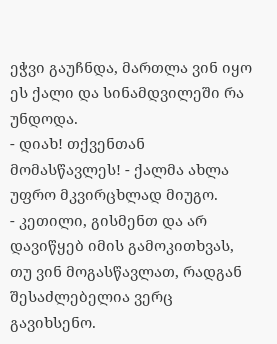ეჭვი გაუჩნდა, მართლა ვინ იყო ეს ქალი და სინამდვილეში რა უნდოდა.
- დიახ! თქვენთან მომასწავლეს! - ქალმა ახლა უფრო მკვირცხლად მიუგო.
- კეთილი, გისმენთ და არ დავიწყებ იმის გამოკითხვას, თუ ვინ მოგასწავლათ, რადგან შესაძლებელია ვერც გავიხსენო.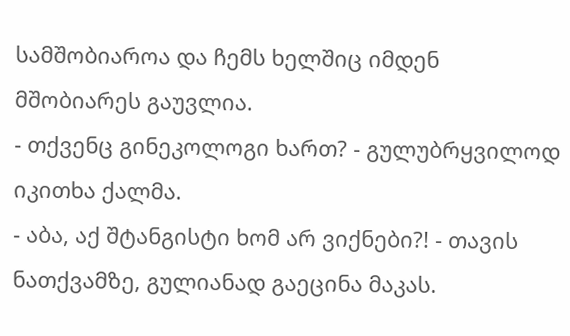სამშობიაროა და ჩემს ხელშიც იმდენ მშობიარეს გაუვლია.
- თქვენც გინეკოლოგი ხართ? - გულუბრყვილოდ იკითხა ქალმა.
- აბა, აქ შტანგისტი ხომ არ ვიქნები?! - თავის ნათქვამზე, გულიანად გაეცინა მაკას.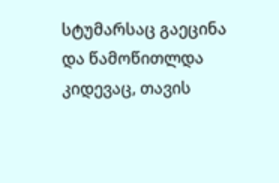სტუმარსაც გაეცინა და წამოწითლდა კიდევაც, თავის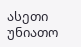ასეთი უნიათო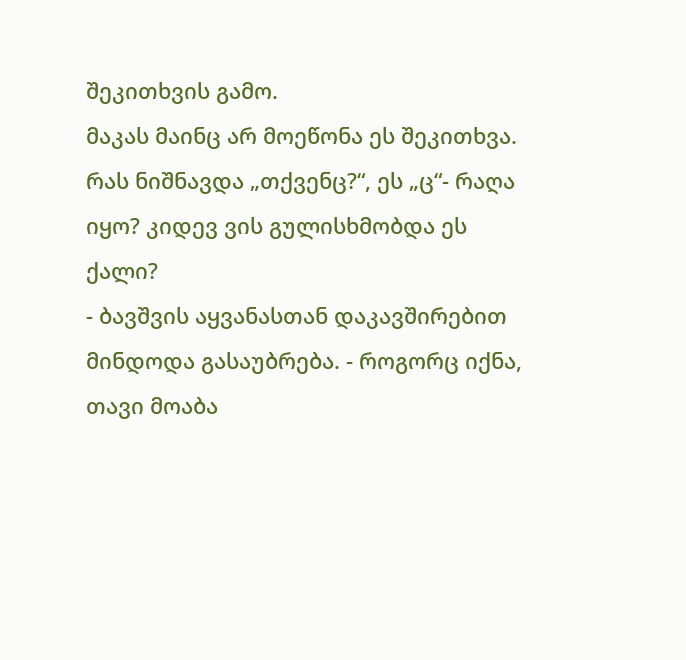შეკითხვის გამო.
მაკას მაინც არ მოეწონა ეს შეკითხვა. რას ნიშნავდა „თქვენც?“, ეს „ც“- რაღა იყო? კიდევ ვის გულისხმობდა ეს ქალი?
- ბავშვის აყვანასთან დაკავშირებით მინდოდა გასაუბრება. - როგორც იქნა, თავი მოაბა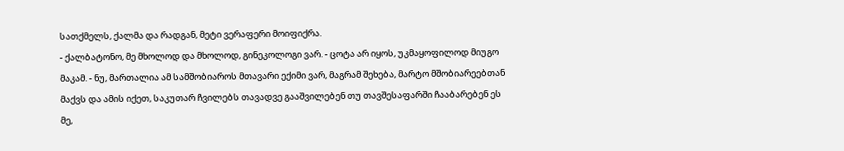სათქმელს, ქალმა და რადგან, მეტი ვერაფერი მოიფიქრა.
- ქალბატონო, მე მხოლოდ და მხოლოდ, გინეკოლოგი ვარ. - ცოტა არ იყოს, უკმაყოფილოდ მიუგო მაკამ. - ნუ, მართალია ამ სამშობიაროს მთავარი ექიმი ვარ, მაგრამ შეხება, მარტო მშობიარეებთან მაქვს და ამის იქეთ, საკუთარ ჩვილებს თავადვე გააშვილებენ თუ თავშესაფარში ჩააბარებენ ეს მე,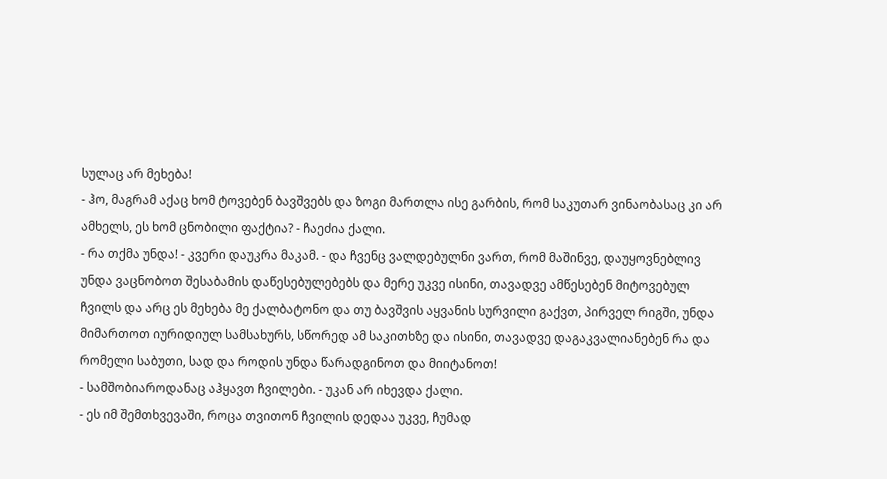სულაც არ მეხება!
- ჰო, მაგრამ აქაც ხომ ტოვებენ ბავშვებს და ზოგი მართლა ისე გარბის, რომ საკუთარ ვინაობასაც კი არ ამხელს, ეს ხომ ცნობილი ფაქტია? - ჩაეძია ქალი.
- რა თქმა უნდა! - კვერი დაუკრა მაკამ. - და ჩვენც ვალდებულნი ვართ, რომ მაშინვე, დაუყოვნებლივ უნდა ვაცნობოთ შესაბამის დაწესებულებებს და მერე უკვე ისინი, თავადვე ამწესებენ მიტოვებულ ჩვილს და არც ეს მეხება მე ქალბატონო და თუ ბავშვის აყვანის სურვილი გაქვთ, პირველ რიგში, უნდა მიმართოთ იურიდიულ სამსახურს, სწორედ ამ საკითხზე და ისინი, თავადვე დაგაკვალიანებენ რა და რომელი საბუთი, სად და როდის უნდა წარადგინოთ და მიიტანოთ!
- სამშობიაროდანაც აჰყავთ ჩვილები. - უკან არ იხევდა ქალი.
- ეს იმ შემთხვევაში, როცა თვითონ ჩვილის დედაა უკვე, ჩუმად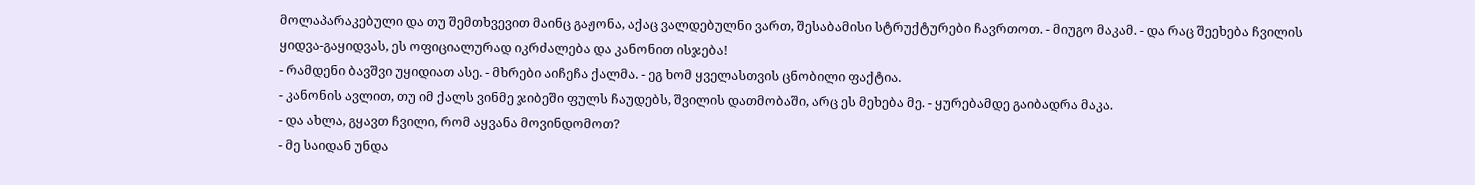მოლაპარაკებული და თუ შემთხვევით მაინც გაჟონა, აქაც ვალდებულნი ვართ, შესაბამისი სტრუქტურები ჩავრთოთ. - მიუგო მაკამ. - და რაც შეეხება ჩვილის ყიდვა-გაყიდვას, ეს ოფიციალურად იკრძალება და კანონით ისჯება!
- რამდენი ბავშვი უყიდიათ ასე. - მხრები აიჩეჩა ქალმა. - ეგ ხომ ყველასთვის ცნობილი ფაქტია.
- კანონის ავლით, თუ იმ ქალს ვინმე ჯიბეში ფულს ჩაუდებს, შვილის დათმობაში, არც ეს მეხება მე. - ყურებამდე გაიბადრა მაკა.
- და ახლა, გყავთ ჩვილი, რომ აყვანა მოვინდომოთ?
- მე საიდან უნდა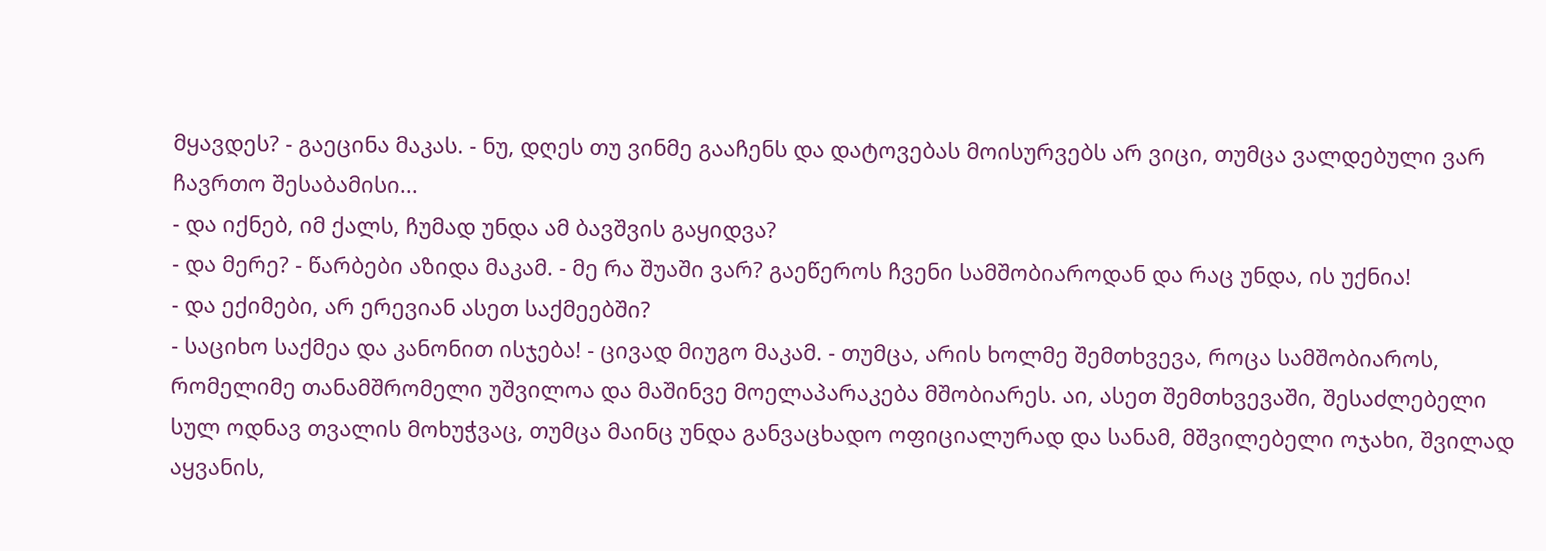მყავდეს? - გაეცინა მაკას. - ნუ, დღეს თუ ვინმე გააჩენს და დატოვებას მოისურვებს არ ვიცი, თუმცა ვალდებული ვარ ჩავრთო შესაბამისი...
- და იქნებ, იმ ქალს, ჩუმად უნდა ამ ბავშვის გაყიდვა?
- და მერე? - წარბები აზიდა მაკამ. - მე რა შუაში ვარ? გაეწეროს ჩვენი სამშობიაროდან და რაც უნდა, ის უქნია!
- და ექიმები, არ ერევიან ასეთ საქმეებში?
- საციხო საქმეა და კანონით ისჯება! - ცივად მიუგო მაკამ. - თუმცა, არის ხოლმე შემთხვევა, როცა სამშობიაროს, რომელიმე თანამშრომელი უშვილოა და მაშინვე მოელაპარაკება მშობიარეს. აი, ასეთ შემთხვევაში, შესაძლებელი სულ ოდნავ თვალის მოხუჭვაც, თუმცა მაინც უნდა განვაცხადო ოფიციალურად და სანამ, მშვილებელი ოჯახი, შვილად აყვანის,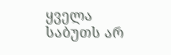ყველა საბუთს არ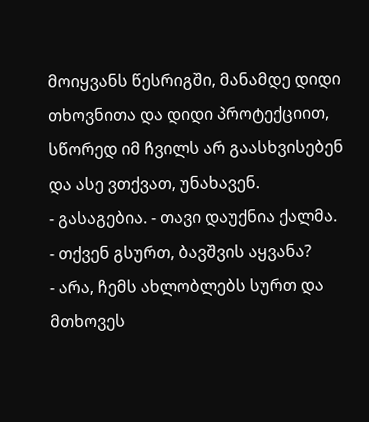მოიყვანს წესრიგში, მანამდე დიდი თხოვნითა და დიდი პროტექციით, სწორედ იმ ჩვილს არ გაასხვისებენ და ასე ვთქვათ, უნახავენ.
- გასაგებია. - თავი დაუქნია ქალმა.
- თქვენ გსურთ, ბავშვის აყვანა?
- არა, ჩემს ახლობლებს სურთ და მთხოვეს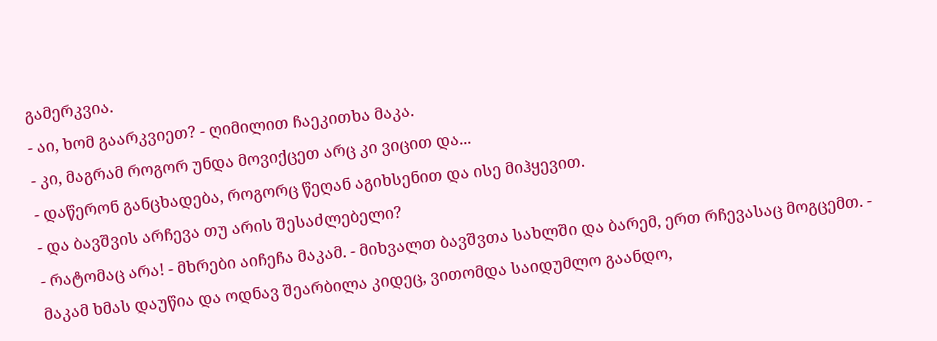გამერკვია.
- აი, ხომ გაარკვიეთ? - ღიმილით ჩაეკითხა მაკა.
- კი, მაგრამ როგორ უნდა მოვიქცეთ არც კი ვიცით და...
- დაწერონ განცხადება, როგორც წეღან აგიხსენით და ისე მიჰყევით.
- და ბავშვის არჩევა თუ არის შესაძლებელი?
- რატომაც არა! - მხრები აიჩეჩა მაკამ. - მიხვალთ ბავშვთა სახლში და ბარემ, ერთ რჩევასაც მოგცემთ. - მაკამ ხმას დაუწია და ოდნავ შეარბილა კიდეც, ვითომდა საიდუმლო გაანდო,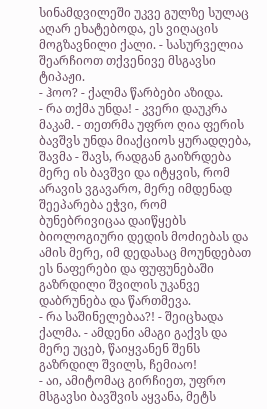სინამდვილეში უკვე გულზე სულაც აღარ ეხატებოდა, ეს ვიღაცის მოგზავნილი ქალი. - სასურველია შეარჩიოთ თქვენივე მსგავსი ტიპაჟი.
- ჰოო? - ქალმა წარბები აზიდა.
- რა თქმა უნდა! - კვერი დაუკრა მაკამ. - თეთრმა უფრო ღია ფერის ბავშვს უნდა მიაქციოს ყურადღება, შავმა - შავს, რადგან გაიზრდება მერე ის ბავშვი და იტყვის, რომ არავის ვგავარო, მერე იმდენად შეეპარება ეჭვი, რომ ბუნებრივიცაა დაიწყებს ბიოლოგიური დედის მოძიებას და ამის მერე, იმ დედასაც მოუნდებათ ეს ნაფერები და ფუფუნებაში გაზრდილი შვილის უკანვე დაბრუნება და წართმევა.
- რა საშინელებაა?! - შეიცხადა ქალმა. - ამდენი ამაგი გაქვს და მერე უცებ, წაიყვანენ შენს გაზრდილ შვილს, ჩემიაო!
- აი, ამიტომაც გირჩიეთ, უფრო მსგავსი ბავშვის აყვანა, მეტს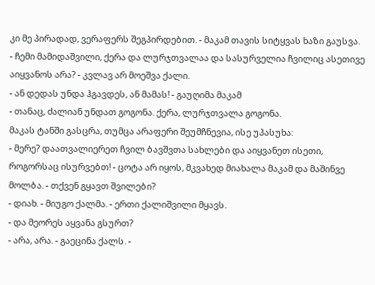კი მე პირადად, ვერაფერს შეგპირდებით. - მაკამ თავის სიტყვას ხაზი გაუსვა.
- ჩემი მამიდაშვილი, ქერა და ლურჯთვალაა და სასურველია ჩვილიც ასეთივე აიყვანოს არა? - კვლავ არ მოეშვა ქალი.
- ან დედას უნდა ჰგავდეს, ან მამას! - გაუღიმა მაკამ
- თანაც, ძალიან უნდათ გოგონა. ქერა, ლურჯთვალა გოგონა.
მაკას ტანში გასცრა, თუმცა არაფერი შეუმჩნევია, ისე უპასუხა:
- მერე? დაათვალიერეთ ჩვილ ბავშვთა სახლები და აიყვანეთ ისეთი, როგორსაც ისურვებთ! - ცოტა არ იყოს, მკვახედ მიახალა მაკამ და მაშინვე მოლბა. - თქვენ გყავთ შვილები?
- დიახ. - მიუგო ქალმა. - ერთი ქალიშვილი მყავს.
- და მეორეს აყვანა გსურთ?
- არა, არა. - გაეცინა ქალს. -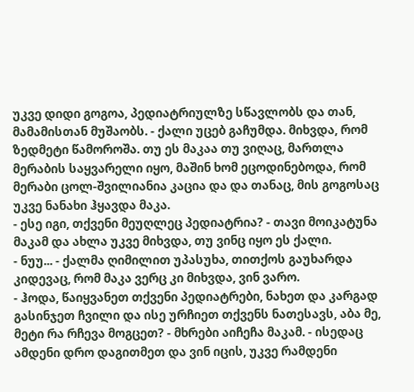უკვე დიდი გოგოა, პედიატრიულზე სწავლობს და თან, მამამისთან მუშაობს. - ქალი უცებ გაჩუმდა. მიხვდა, რომ ზედმეტი წამოროშა. თუ ეს მაკაა თუ ვიღაც, მართლა მერაბის საყვარელი იყო, მაშინ ხომ ეცოდინებოდა, რომ მერაბი ცოლ-შვილიანია კაცია და და თანაც, მის გოგოსაც უკვე ნანახი ჰყავდა მაკა.
- ესე იგი, თქვენი მეუღლეც პედიატრია? - თავი მოიკატუნა მაკამ და ახლა უკვე მიხვდა, თუ ვინც იყო ეს ქალი.
- ნუუ... - ქალმა ღიმილით უპასუხა, თითქოს გაუხარდა კიდევაც, რომ მაკა ვერც კი მიხვდა, ვინ ვარო.
- ჰოდა, წაიყვანეთ თქვენი პედიატრები, ნახეთ და კარგად გასინჯეთ ჩვილი და ისე ურჩიეთ თქვენს ნათესავს, აბა მე, მეტი რა რჩევა მოგცეთ? - მხრები აიჩეჩა მაკამ. - ისედაც ამდენი დრო დაგითმეთ და ვინ იცის, უკვე რამდენი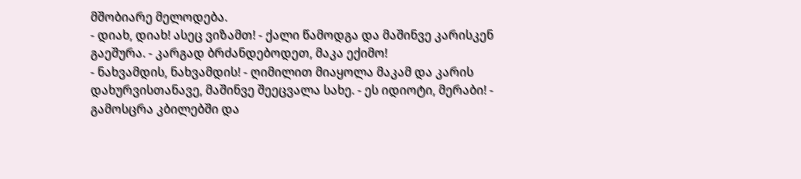მშობიარე მელოდება.
- დიახ, დიახ! ასეც ვიზამთ! - ქალი წამოდგა და მაშინვე კარისკენ გაეშურა. - კარგად ბრძანდებოდეთ, მაკა ექიმო!
- ნახვამდის, ნახვამდის! - ღიმილით მიაყოლა მაკამ და კარის დახურვისთანავე, მაშინვე შეეცვალა სახე. - ეს იდიოტი, მერაბი! - გამოსცრა კბილებში და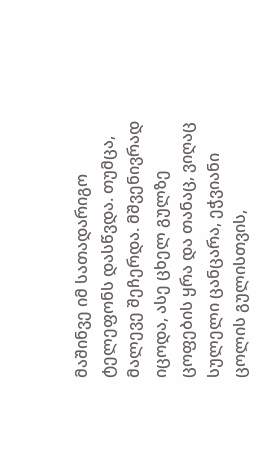მაშინვე იმ სათადარიგო ტელეფონს დასწვდა. თუმცა, მალევე შეჩერდა. მშვენივრად იცოდა, ასე ცხელ გულზე ცოფების ყრა და თანაც, ვიღაც სულელი ცანცარა, ეჭვიანი ცოლის გულისთვის,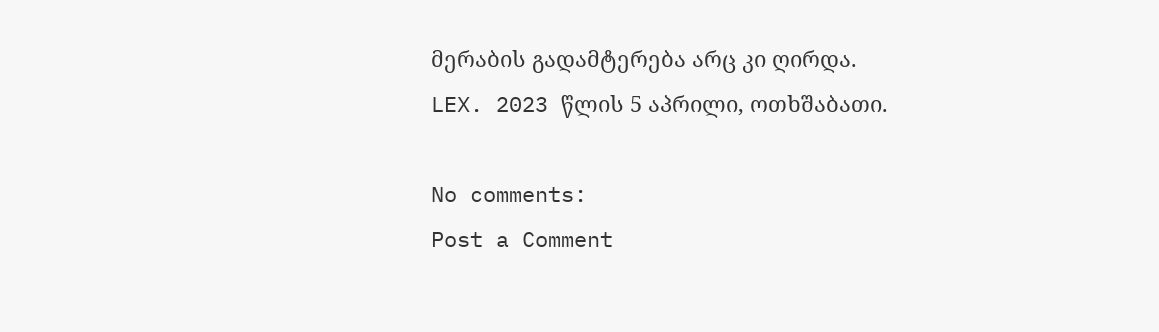მერაბის გადამტერება არც კი ღირდა.
LEX. 2023 წლის 5 აპრილი, ოთხშაბათი.

No comments:
Post a Comment